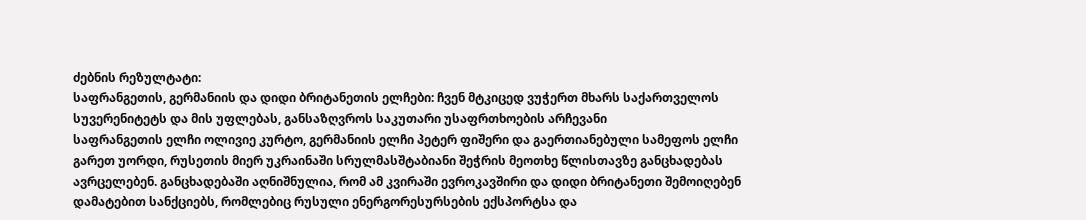ძებნის რეზულტატი:
საფრანგეთის, გერმანიის და დიდი ბრიტანეთის ელჩები: ჩვენ მტკიცედ ვუჭერთ მხარს საქართველოს სუვერენიტეტს და მის უფლებას, განსაზღვროს საკუთარი უსაფრთხოების არჩევანი
საფრანგეთის ელჩი ოლივიე კურტო, გერმანიის ელჩი პეტერ ფიშერი და გაერთიანებული სამეფოს ელჩი გარეთ უორდი, რუსეთის მიერ უკრაინაში სრულმასშტაბიანი შეჭრის მეოთხე წლისთავზე განცხადებას ავრცელებენ. განცხადებაში აღნიშნულია, რომ ამ კვირაში ევროკავშირი და დიდი ბრიტანეთი შემოიღებენ დამატებით სანქციებს, რომლებიც რუსული ენერგორესურსების ექსპორტსა და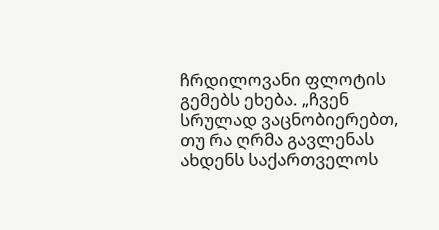ჩრდილოვანი ფლოტის გემებს ეხება. „ჩვენ სრულად ვაცნობიერებთ, თუ რა ღრმა გავლენას ახდენს საქართველოს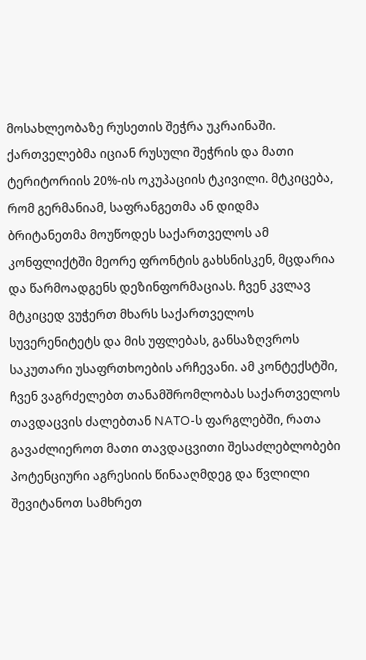მოსახლეობაზე რუსეთის შეჭრა უკრაინაში. ქართველებმა იციან რუსული შეჭრის და მათი ტერიტორიის 20%-ის ოკუპაციის ტკივილი. მტკიცება, რომ გერმანიამ, საფრანგეთმა ან დიდმა ბრიტანეთმა მოუწოდეს საქართველოს ამ კონფლიქტში მეორე ფრონტის გახსნისკენ, მცდარია და წარმოადგენს დეზინფორმაციას. ჩვენ კვლავ მტკიცედ ვუჭერთ მხარს საქართველოს სუვერენიტეტს და მის უფლებას, განსაზღვროს საკუთარი უსაფრთხოების არჩევანი. ამ კონტექსტში, ჩვენ ვაგრძელებთ თანამშრომლობას საქართველოს თავდაცვის ძალებთან NATO-ს ფარგლებში, რათა გავაძლიეროთ მათი თავდაცვითი შესაძლებლობები პოტენციური აგრესიის წინააღმდეგ და წვლილი შევიტანოთ სამხრეთ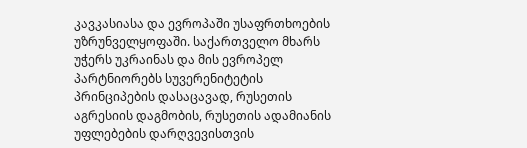კავკასიასა და ევროპაში უსაფრთხოების უზრუნველყოფაში. საქართველო მხარს უჭერს უკრაინას და მის ევროპელ პარტნიორებს სუვერენიტეტის პრინციპების დასაცავად, რუსეთის აგრესიის დაგმობის, რუსეთის ადამიანის უფლებების დარღვევისთვის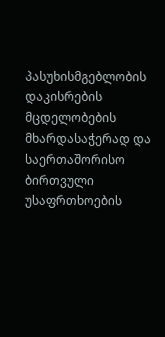პასუხისმგებლობის დაკისრების მცდელობების მხარდასაჭერად და საერთაშორისო ბირთვული უსაფრთხოების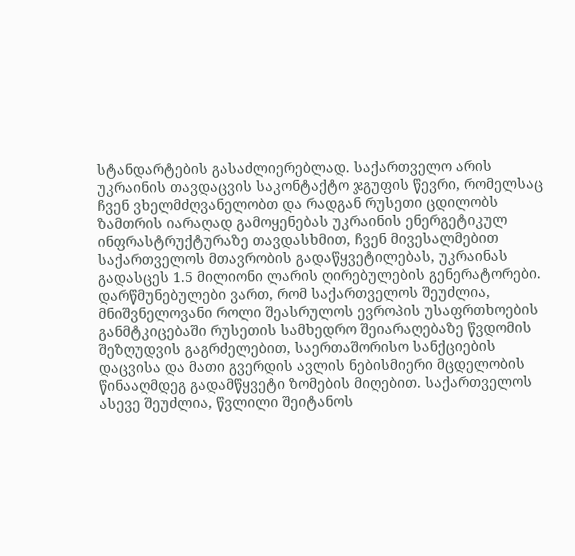სტანდარტების გასაძლიერებლად. საქართველო არის უკრაინის თავდაცვის საკონტაქტო ჯგუფის წევრი, რომელსაც ჩვენ ვხელმძღვანელობთ და რადგან რუსეთი ცდილობს ზამთრის იარაღად გამოყენებას უკრაინის ენერგეტიკულ ინფრასტრუქტურაზე თავდასხმით, ჩვენ მივესალმებით საქართველოს მთავრობის გადაწყვეტილებას, უკრაინას გადასცეს 1.5 მილიონი ლარის ღირებულების გენერატორები. დარწმუნებულები ვართ, რომ საქართველოს შეუძლია, მნიშვნელოვანი როლი შეასრულოს ევროპის უსაფრთხოების განმტკიცებაში რუსეთის სამხედრო შეიარაღებაზე წვდომის შეზღუდვის გაგრძელებით, საერთაშორისო სანქციების დაცვისა და მათი გვერდის ავლის ნებისმიერი მცდელობის წინააღმდეგ გადამწყვეტი ზომების მიღებით. საქართველოს ასევე შეუძლია, წვლილი შეიტანოს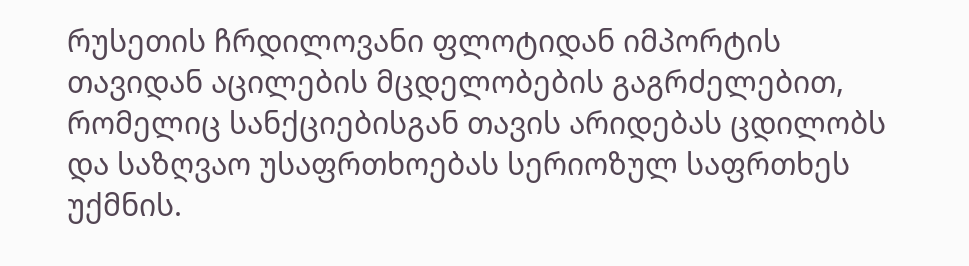რუსეთის ჩრდილოვანი ფლოტიდან იმპორტის თავიდან აცილების მცდელობების გაგრძელებით, რომელიც სანქციებისგან თავის არიდებას ცდილობს და საზღვაო უსაფრთხოებას სერიოზულ საფრთხეს უქმნის.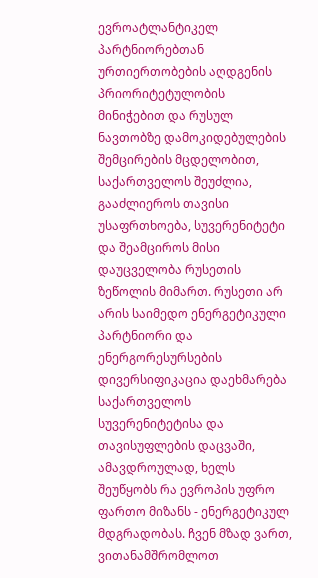ევროატლანტიკელ პარტნიორებთან ურთიერთობების აღდგენის პრიორიტეტულობის მინიჭებით და რუსულ ნავთობზე დამოკიდებულების შემცირების მცდელობით, საქართველოს შეუძლია, გააძლიეროს თავისი უსაფრთხოება, სუვერენიტეტი და შეამციროს მისი დაუცველობა რუსეთის ზეწოლის მიმართ. რუსეთი არ არის საიმედო ენერგეტიკული პარტნიორი და ენერგორესურსების დივერსიფიკაცია დაეხმარება საქართველოს სუვერენიტეტისა და თავისუფლების დაცვაში, ამავდროულად, ხელს შეუწყობს რა ევროპის უფრო ფართო მიზანს - ენერგეტიკულ მდგრადობას. ჩვენ მზად ვართ, ვითანამშრომლოთ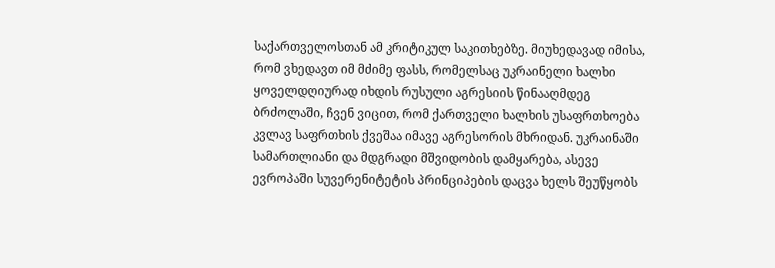საქართველოსთან ამ კრიტიკულ საკითხებზე. მიუხედავად იმისა, რომ ვხედავთ იმ მძიმე ფასს, რომელსაც უკრაინელი ხალხი ყოველდღიურად იხდის რუსული აგრესიის წინააღმდეგ ბრძოლაში, ჩვენ ვიცით, რომ ქართველი ხალხის უსაფრთხოება კვლავ საფრთხის ქვეშაა იმავე აგრესორის მხრიდან. უკრაინაში სამართლიანი და მდგრადი მშვიდობის დამყარება, ასევე ევროპაში სუვერენიტეტის პრინციპების დაცვა ხელს შეუწყობს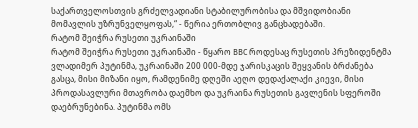საქართველოსთვის გრძელვადიანი სტაბილურობისა და მშვიდობიანი მომავლის უზრუნველყოფას,“ - წერია ერთობლივ განცხადებაში.
რატომ შეიჭრა რუსეთი უკრაინაში
რატომ შეიჭრა რუსეთი უკრაინაში - წყარო BBC როდესაც რუსეთის პრეზიდენტმა ვლადიმერ პუტინმა, უკრაინაში 200 000-მდე ჯარისკაცის შეყვანის ბრძანება გასცა, მისი მიზანი იყო, რამდენიმე დღეში აეღო დედაქალაქი კიევი, მისი პროდასავლური მთავრობა დაემხო და უკრაინა რუსეთის გავლენის სფეროში დაებრუნებინა. პუტინმა ომს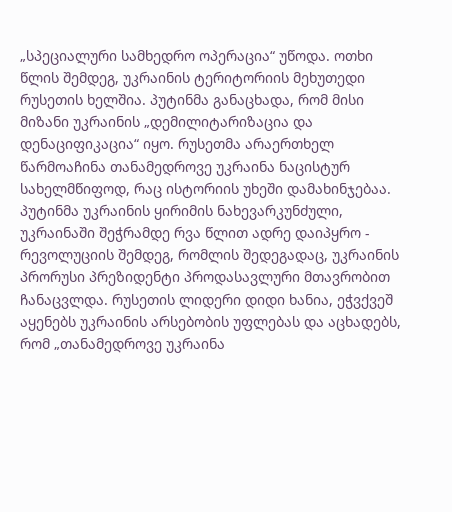„სპეციალური სამხედრო ოპერაცია“ უწოდა. ოთხი წლის შემდეგ, უკრაინის ტერიტორიის მეხუთედი რუსეთის ხელშია. პუტინმა განაცხადა, რომ მისი მიზანი უკრაინის „დემილიტარიზაცია და დენაციფიკაცია“ იყო. რუსეთმა არაერთხელ წარმოაჩინა თანამედროვე უკრაინა ნაცისტურ სახელმწიფოდ, რაც ისტორიის უხეში დამახინჯებაა. პუტინმა უკრაინის ყირიმის ნახევარკუნძული, უკრაინაში შეჭრამდე რვა წლით ადრე დაიპყრო - რევოლუციის შემდეგ, რომლის შედეგადაც, უკრაინის პრორუსი პრეზიდენტი პროდასავლური მთავრობით ჩანაცვლდა. რუსეთის ლიდერი დიდი ხანია, ეჭვქვეშ აყენებს უკრაინის არსებობის უფლებას და აცხადებს, რომ „თანამედროვე უკრაინა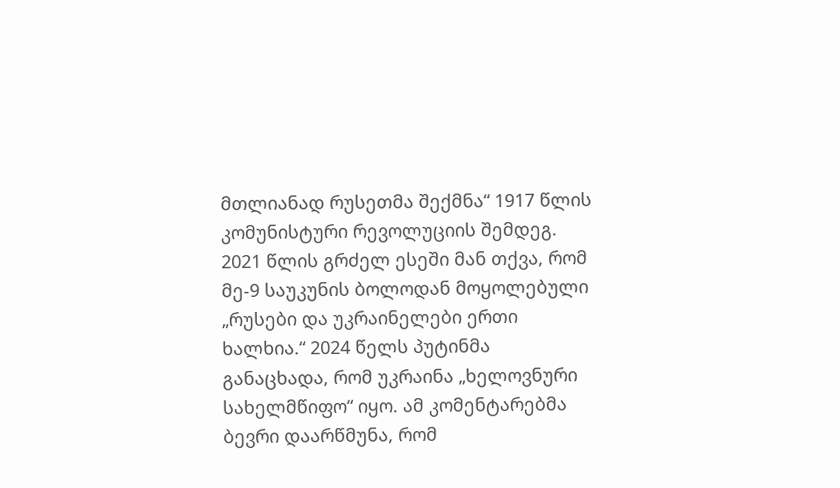მთლიანად რუსეთმა შექმნა“ 1917 წლის კომუნისტური რევოლუციის შემდეგ. 2021 წლის გრძელ ესეში მან თქვა, რომ მე-9 საუკუნის ბოლოდან მოყოლებული „რუსები და უკრაინელები ერთი ხალხია.“ 2024 წელს პუტინმა განაცხადა, რომ უკრაინა „ხელოვნური სახელმწიფო“ იყო. ამ კომენტარებმა ბევრი დაარწმუნა, რომ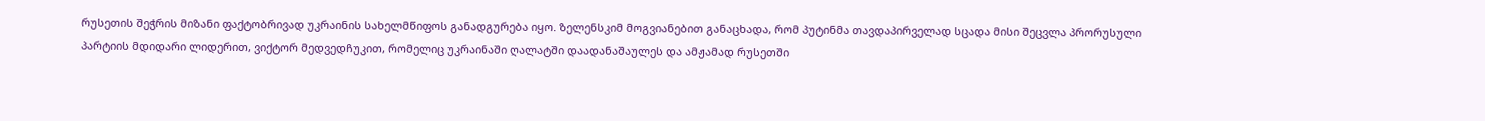რუსეთის შეჭრის მიზანი ფაქტობრივად უკრაინის სახელმწიფოს განადგურება იყო. ზელენსკიმ მოგვიანებით განაცხადა, რომ პუტინმა თავდაპირველად სცადა მისი შეცვლა პრორუსული პარტიის მდიდარი ლიდერით, ვიქტორ მედვედჩუკით, რომელიც უკრაინაში ღალატში დაადანაშაულეს და ამჟამად რუსეთში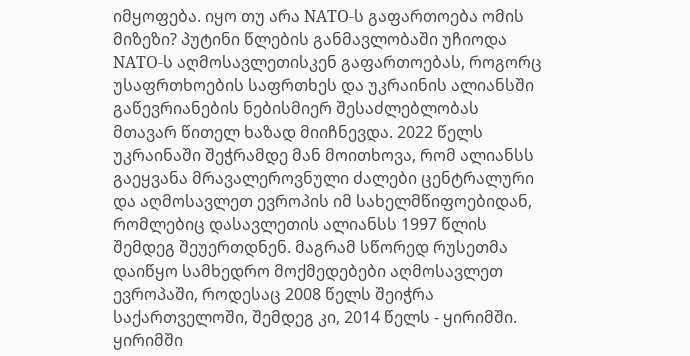იმყოფება. იყო თუ არა NATO-ს გაფართოება ომის მიზეზი? პუტინი წლების განმავლობაში უჩიოდა NATO-ს აღმოსავლეთისკენ გაფართოებას, როგორც უსაფრთხოების საფრთხეს და უკრაინის ალიანსში გაწევრიანების ნებისმიერ შესაძლებლობას მთავარ წითელ ხაზად მიიჩნევდა. 2022 წელს უკრაინაში შეჭრამდე მან მოითხოვა, რომ ალიანსს გაეყვანა მრავალეროვნული ძალები ცენტრალური და აღმოსავლეთ ევროპის იმ სახელმწიფოებიდან, რომლებიც დასავლეთის ალიანსს 1997 წლის შემდეგ შეუერთდნენ. მაგრამ სწორედ რუსეთმა დაიწყო სამხედრო მოქმედებები აღმოსავლეთ ევროპაში, როდესაც 2008 წელს შეიჭრა საქართველოში, შემდეგ კი, 2014 წელს - ყირიმში. ყირიმში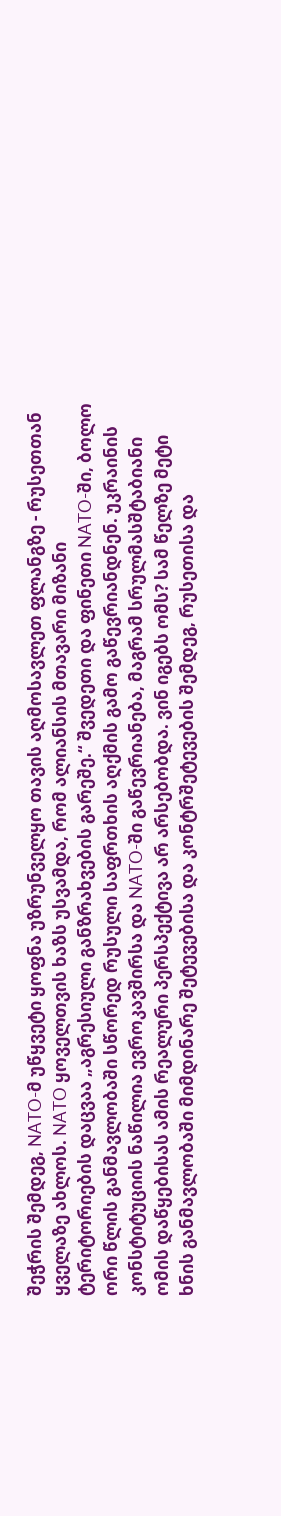შეჭრის შემდეგ, NATO-მ უწყვეტი ყოფნა უზრუნველყო თავის აღმოსავლეთ ფლანგზე - რუსეთთან ყველაზე ახლოს. NATO ყოველთვის ხაზს უსვამდა, რომ ალიანსის მთავარი მიზანი ტერიტორიების დაცვაა „აგრესიული განზრახვების გარეშე.“ შვედეთი და ფინეთი NATO-ში, ბოლო ორი წლის განმავლობაში სწორედ რუსული საფრთხის აღქმის გამო გაწევრიანდნენ. უკრაინის კონსტიტუციის ნაწილია ევროკავშირსა და NATO-ში გაწევრიანება, მაგრამ სრულმასშტაბიანი ომის დაწყებისას ამის რეალური პერსპექტივა არ არსებობდა. ვინ იგებს ომს? სამ წელზე მეტი ხნის განმავლობაში მიმდინარე შეტევებისა და კონტრშეტევების შემდეგ, რუსეთისა და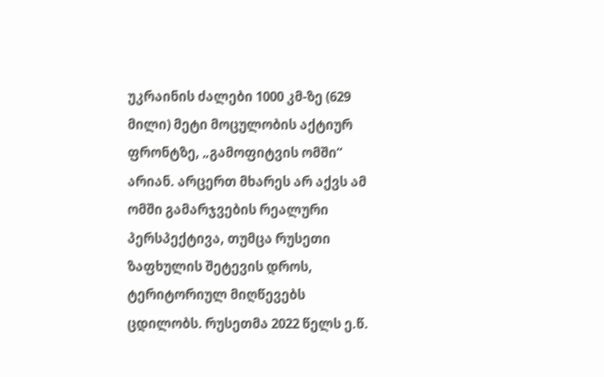უკრაინის ძალები 1000 კმ-ზე (629 მილი) მეტი მოცულობის აქტიურ ფრონტზე, „გამოფიტვის ომში“ არიან. არცერთ მხარეს არ აქვს ამ ომში გამარჯვების რეალური პერსპექტივა, თუმცა რუსეთი ზაფხულის შეტევის დროს, ტერიტორიულ მიღწევებს ცდილობს. რუსეთმა 2022 წელს ე.წ.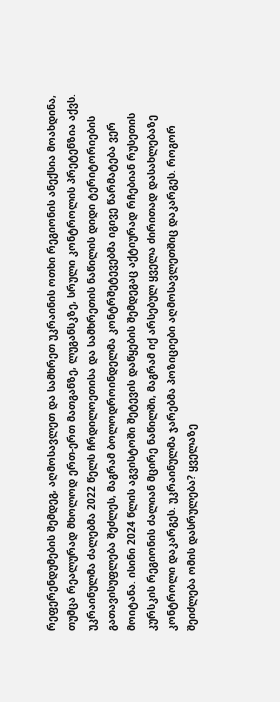რეფერენდუმების შემდეგ, აღმოსავლეთ და სამხრეთ უკრაინის ოთხი რეგიონის ანექსია მოახდინა, თუმცა რეალურად მხოლოდ ერთ-ერთ მათგანზე, ლუგანსკზე, სრული კონტროლის პრეტენზია აქვს. უკრაინულმა ძალებმა 2022 წელს ჩრდილოეთისა და სამხრეთის ნაწილის დიდი ტერიტორიების გათავისუფლება შეძლეს, მაგრამ ბოლოდროინდელმა კონტრშეტევებმა იგივე წარმატება ვერ მოიტანა. ისინი 2024 წლის აგვისტოში შეტევის დაწყების შემდეგაც აქტიურად რჩებიან რუსეთის კურსკის რეგიონის ძალიან მცირე ნაწილში, მაგრამ იქ არსებულ ყველა ძირითად დასახლებაზე კონტროლი დაკარგეს. უკრაინულმა ჯარებმა პოზიციები აღმოსავლეთშიც დაკარგეს. როგორ შეიძლება ომის დასრულება? ყველაზე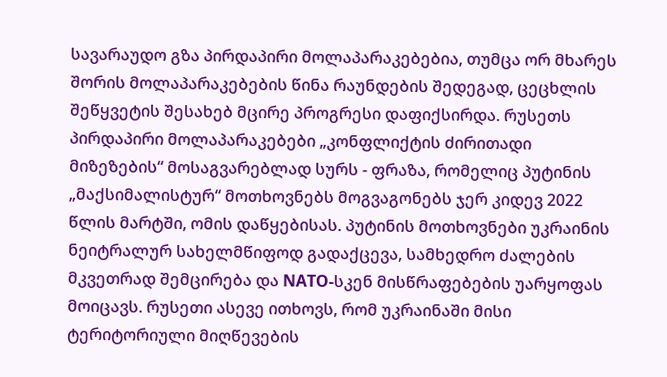სავარაუდო გზა პირდაპირი მოლაპარაკებებია, თუმცა ორ მხარეს შორის მოლაპარაკებების წინა რაუნდების შედეგად, ცეცხლის შეწყვეტის შესახებ მცირე პროგრესი დაფიქსირდა. რუსეთს პირდაპირი მოლაპარაკებები „კონფლიქტის ძირითადი მიზეზების“ მოსაგვარებლად სურს - ფრაზა, რომელიც პუტინის „მაქსიმალისტურ“ მოთხოვნებს მოგვაგონებს ჯერ კიდევ 2022 წლის მარტში, ომის დაწყებისას. პუტინის მოთხოვნები უკრაინის ნეიტრალურ სახელმწიფოდ გადაქცევა, სამხედრო ძალების მკვეთრად შემცირება და NATO-სკენ მისწრაფებების უარყოფას მოიცავს. რუსეთი ასევე ითხოვს, რომ უკრაინაში მისი ტერიტორიული მიღწევების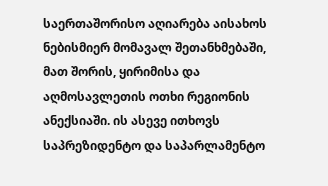საერთაშორისო აღიარება აისახოს ნებისმიერ მომავალ შეთანხმებაში, მათ შორის, ყირიმისა და აღმოსავლეთის ოთხი რეგიონის ანექსიაში. ის ასევე ითხოვს საპრეზიდენტო და საპარლამენტო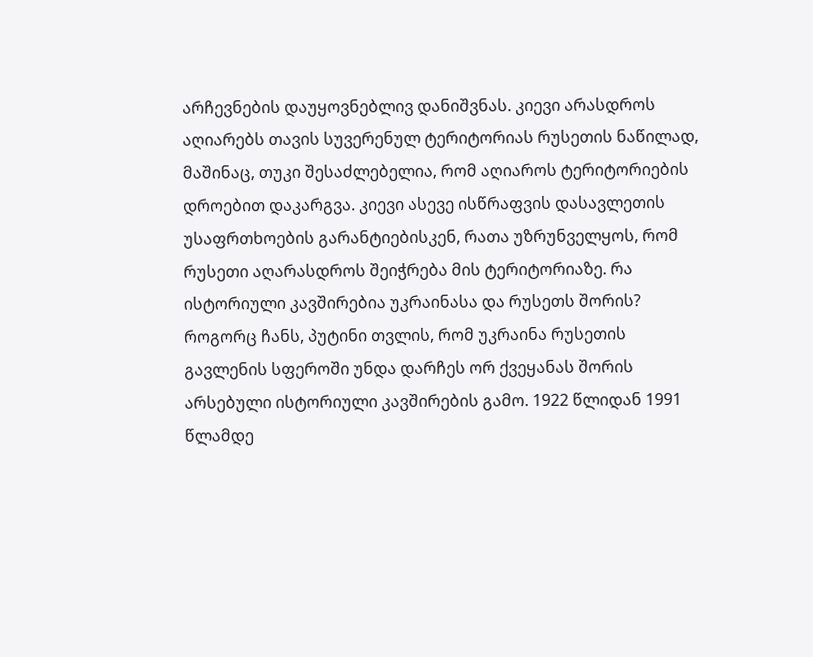არჩევნების დაუყოვნებლივ დანიშვნას. კიევი არასდროს აღიარებს თავის სუვერენულ ტერიტორიას რუსეთის ნაწილად, მაშინაც, თუკი შესაძლებელია, რომ აღიაროს ტერიტორიების დროებით დაკარგვა. კიევი ასევე ისწრაფვის დასავლეთის უსაფრთხოების გარანტიებისკენ, რათა უზრუნველყოს, რომ რუსეთი აღარასდროს შეიჭრება მის ტერიტორიაზე. რა ისტორიული კავშირებია უკრაინასა და რუსეთს შორის? როგორც ჩანს, პუტინი თვლის, რომ უკრაინა რუსეთის გავლენის სფეროში უნდა დარჩეს ორ ქვეყანას შორის არსებული ისტორიული კავშირების გამო. 1922 წლიდან 1991 წლამდე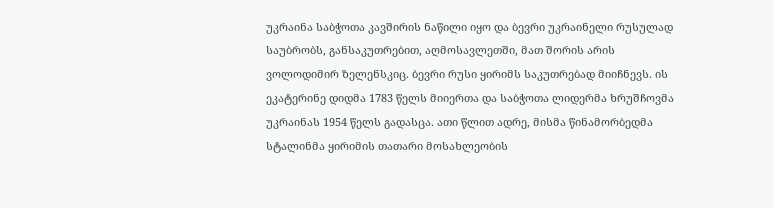უკრაინა საბჭოთა კავშირის ნაწილი იყო და ბევრი უკრაინელი რუსულად საუბრობს, განსაკუთრებით, აღმოსავლეთში, მათ შორის არის ვოლოდიმირ ზელენსკიც. ბევრი რუსი ყირიმს საკუთრებად მიიჩნევს. ის ეკატერინე დიდმა 1783 წელს მიიერთა და საბჭოთა ლიდერმა ხრუშჩოვმა უკრაინას 1954 წელს გადასცა. ათი წლით ადრე, მისმა წინამორბედმა სტალინმა ყირიმის თათარი მოსახლეობის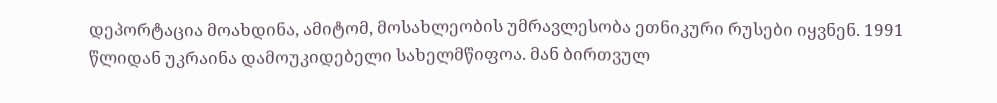დეპორტაცია მოახდინა, ამიტომ, მოსახლეობის უმრავლესობა ეთნიკური რუსები იყვნენ. 1991 წლიდან უკრაინა დამოუკიდებელი სახელმწიფოა. მან ბირთვულ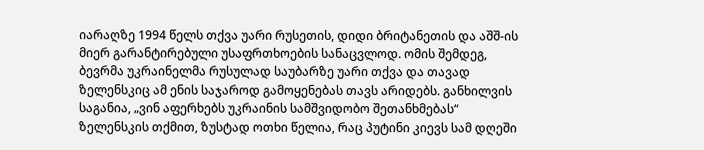იარაღზე 1994 წელს თქვა უარი რუსეთის, დიდი ბრიტანეთის და აშშ-ის მიერ გარანტირებული უსაფრთხოების სანაცვლოდ. ომის შემდეგ, ბევრმა უკრაინელმა რუსულად საუბარზე უარი თქვა და თავად ზელენსკიც ამ ენის საჯაროდ გამოყენებას თავს არიდებს. განხილვის საგანია, „ვინ აფერხებს უკრაინის სამშვიდობო შეთანხმებას“
ზელენსკის თქმით, ზუსტად ოთხი წელია, რაც პუტინი კიევს სამ დღეში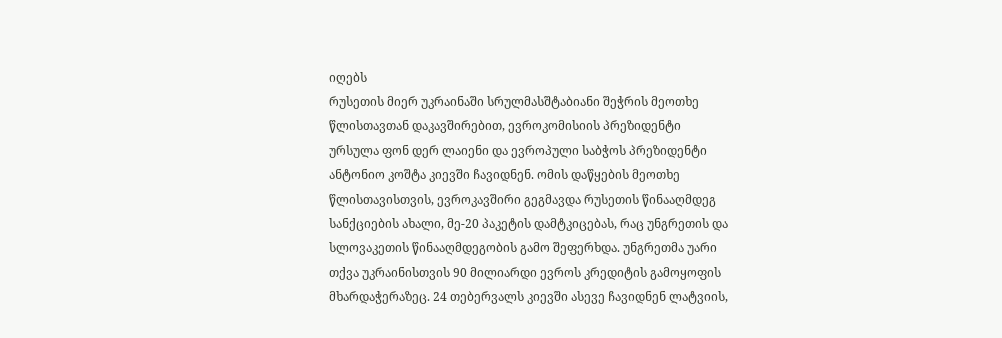იღებს
რუსეთის მიერ უკრაინაში სრულმასშტაბიანი შეჭრის მეოთხე წლისთავთან დაკავშირებით, ევროკომისიის პრეზიდენტი ურსულა ფონ დერ ლაიენი და ევროპული საბჭოს პრეზიდენტი ანტონიო კოშტა კიევში ჩავიდნენ. ომის დაწყების მეოთხე წლისთავისთვის, ევროკავშირი გეგმავდა რუსეთის წინააღმდეგ სანქციების ახალი, მე-20 პაკეტის დამტკიცებას, რაც უნგრეთის და სლოვაკეთის წინააღმდეგობის გამო შეფერხდა. უნგრეთმა უარი თქვა უკრაინისთვის 90 მილიარდი ევროს კრედიტის გამოყოფის მხარდაჭერაზეც. 24 თებერვალს კიევში ასევე ჩავიდნენ ლატვიის,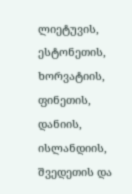ლიეტუვის, ესტონეთის, ხორვატიის, ფინეთის, დანიის, ისლანდიის, შვედეთის და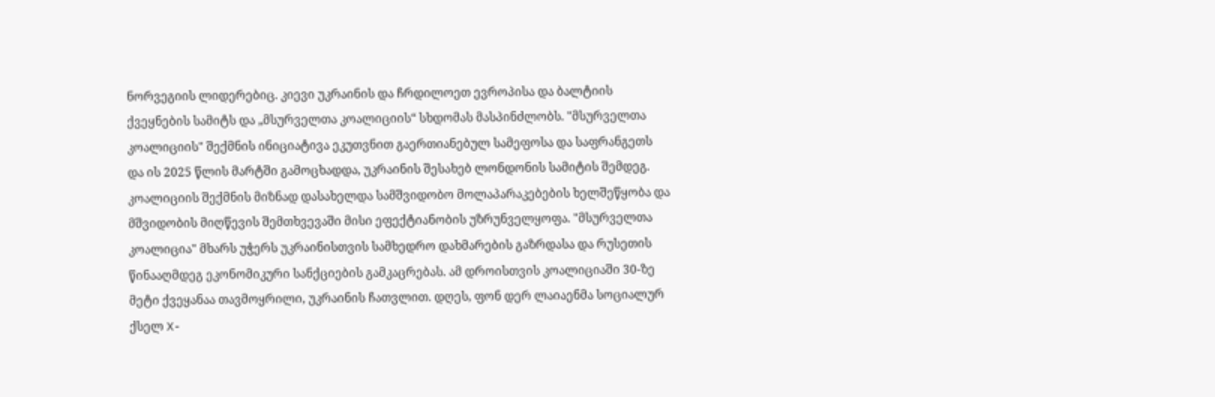ნორვეგიის ლიდერებიც. კიევი უკრაინის და ჩრდილოეთ ევროპისა და ბალტიის ქვეყნების სამიტს და „მსურველთა კოალიციის“ სხდომას მასპინძლობს. "მსურველთა კოალიციის" შექმნის ინიციატივა ეკუთვნით გაერთიანებულ სამეფოსა და საფრანგეთს და ის 2025 წლის მარტში გამოცხადდა, უკრაინის შესახებ ლონდონის სამიტის შემდეგ. კოალიციის შექმნის მიზნად დასახელდა სამშვიდობო მოლაპარაკებების ხელშეწყობა და მშვიდობის მიღწევის შემთხვევაში მისი ეფექტიანობის უზრუნველყოფა. "მსურველთა კოალიცია" მხარს უჭერს უკრაინისთვის სამხედრო დახმარების გაზრდასა და რუსეთის წინააღმდეგ ეკონომიკური სანქციების გამკაცრებას. ამ დროისთვის კოალიციაში 30-ზე მეტი ქვეყანაა თავმოყრილი, უკრაინის ჩათვლით. დღეს, ფონ დერ ლაიაენმა სოციალურ ქსელ X-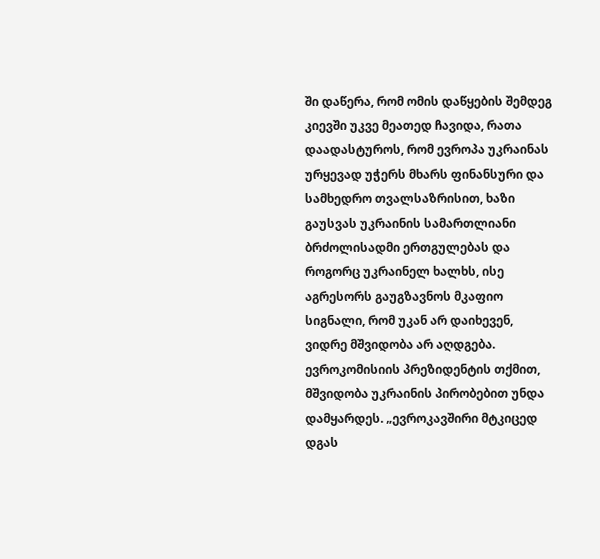ში დაწერა, რომ ომის დაწყების შემდეგ კიევში უკვე მეათედ ჩავიდა, რათა დაადასტუროს, რომ ევროპა უკრაინას ურყევად უჭერს მხარს ფინანსური და სამხედრო თვალსაზრისით, ხაზი გაუსვას უკრაინის სამართლიანი ბრძოლისადმი ერთგულებას და როგორც უკრაინელ ხალხს, ისე აგრესორს გაუგზავნოს მკაფიო სიგნალი, რომ უკან არ დაიხევენ, ვიდრე მშვიდობა არ აღდგება. ევროკომისიის პრეზიდენტის თქმით, მშვიდობა უკრაინის პირობებით უნდა დამყარდეს. „ევროკავშირი მტკიცედ დგას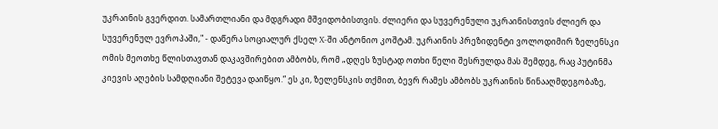უკრაინის გვერდით. სამართლიანი და მდგრადი მშვიდობისთვის. ძლიერი და სუვერენული უკრაინისთვის ძლიერ და სუვერენულ ევროპაში," - დაწერა სოციალურ ქსელ X-ში ანტონიო კოშტამ. უკრაინის პრეზიდენტი ვოლოდიმირ ზელენსკი ომის მეოთხე წლისთავთან დაკავშირებით ამბობს, რომ „დღეს ზუსტად ოთხი წელი შესრულდა მას შემდეგ, რაც პუტინმა კიევის აღების სამდღიანი შეტევა დაიწყო.“ ეს კი, ზელენსკის თქმით, ბევრ რამეს ამბობს უკრაინის წინააღმდეგობაზე,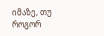იმაზე, თუ როგორ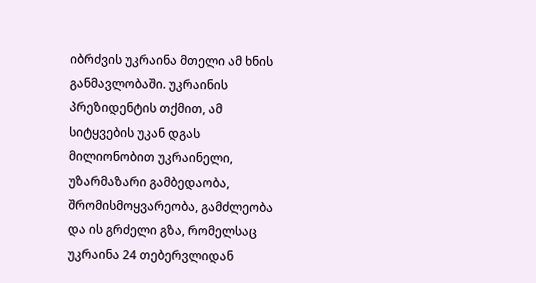იბრძვის უკრაინა მთელი ამ ხნის განმავლობაში. უკრაინის პრეზიდენტის თქმით, ამ სიტყვების უკან დგას მილიონობით უკრაინელი, უზარმაზარი გამბედაობა, შრომისმოყვარეობა, გამძლეობა და ის გრძელი გზა, რომელსაც უკრაინა 24 თებერვლიდან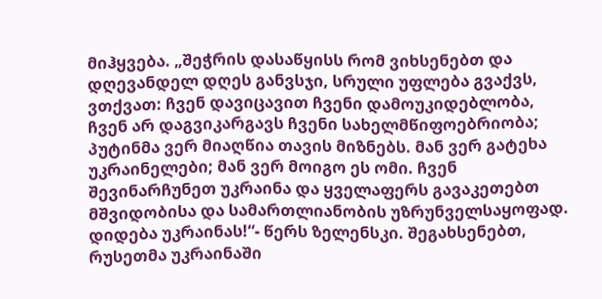მიჰყვება. „შეჭრის დასაწყისს რომ ვიხსენებთ და დღევანდელ დღეს განვსჯი, სრული უფლება გვაქვს, ვთქვათ: ჩვენ დავიცავით ჩვენი დამოუკიდებლობა, ჩვენ არ დაგვიკარგავს ჩვენი სახელმწიფოებრიობა; პუტინმა ვერ მიაღწია თავის მიზნებს. მან ვერ გატეხა უკრაინელები; მან ვერ მოიგო ეს ომი. ჩვენ შევინარჩუნეთ უკრაინა და ყველაფერს გავაკეთებთ მშვიდობისა და სამართლიანობის უზრუნველსაყოფად. დიდება უკრაინას!“- წერს ზელენსკი. შეგახსენებთ, რუსეთმა უკრაინაში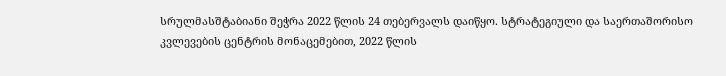სრულმასშტაბიანი შეჭრა 2022 წლის 24 თებერვალს დაიწყო. სტრატეგიული და საერთაშორისო კვლევების ცენტრის მონაცემებით, 2022 წლის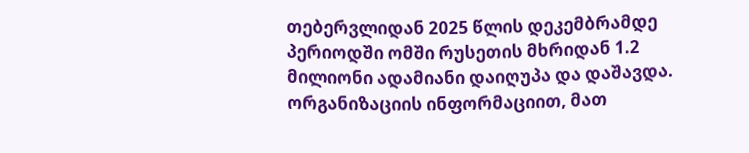თებერვლიდან 2025 წლის დეკემბრამდე პერიოდში ომში რუსეთის მხრიდან 1.2 მილიონი ადამიანი დაიღუპა და დაშავდა. ორგანიზაციის ინფორმაციით, მათ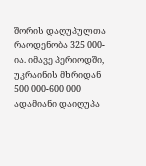შორის დაღუპულთა რაოდენობა 325 000-ია. იმავე პერიოდში, უკრაინის მხრიდან 500 000-600 000 ადამიანი დაიღუპა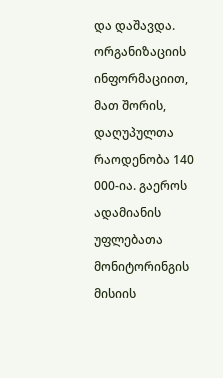და დაშავდა. ორგანიზაციის ინფორმაციით, მათ შორის, დაღუპულთა რაოდენობა 140 000-ია. გაეროს ადამიანის უფლებათა მონიტორინგის მისიის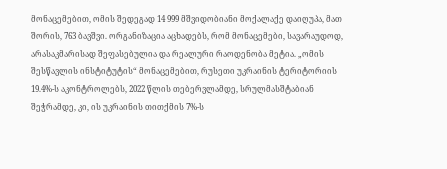მონაცემებით, ომის შედეგად 14 999 მშვიდობიანი მოქალაქე დაიღუპა, მათ შორის, 763 ბავშვი. ორგანიზაცია აცხადებს, რომ მონაცემები, სავარაუდოდ, არასაკმარისად შეფასებულია და რეალური რაოდენობა მეტია. „ომის შესწავლის ინსტიტუტის“ მონაცემებით, რუსეთი უკრაინის ტერიტორიის 19.4%-ს აკონტროლებს, 2022 წლის თებერვლამდე, სრულმასშტაბიან შეჭრამდე, კი, ის უკრაინის თითქმის 7%-ს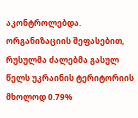აკონტროლებდა. ორგანიზაციის შეფასებით, რუსულმა ძალებმა გასულ წელს უკრაინის ტერიტორიის მხოლოდ 0.79%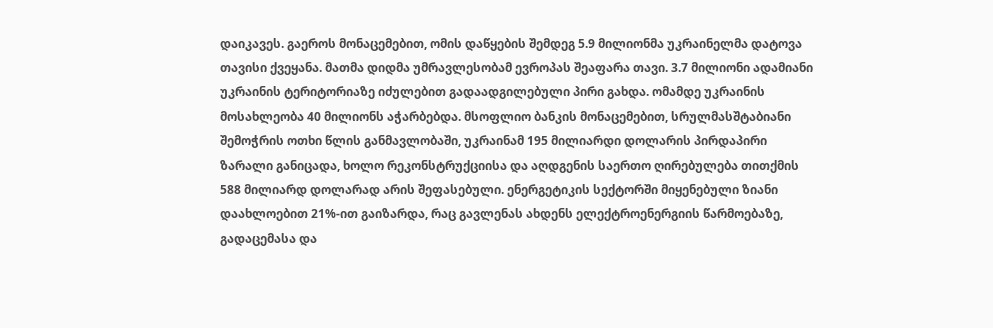დაიკავეს. გაეროს მონაცემებით, ომის დაწყების შემდეგ 5.9 მილიონმა უკრაინელმა დატოვა თავისი ქვეყანა. მათმა დიდმა უმრავლესობამ ევროპას შეაფარა თავი. 3.7 მილიონი ადამიანი უკრაინის ტერიტორიაზე იძულებით გადაადგილებული პირი გახდა. ომამდე უკრაინის მოსახლეობა 40 მილიონს აჭარბებდა. მსოფლიო ბანკის მონაცემებით, სრულმასშტაბიანი შემოჭრის ოთხი წლის განმავლობაში, უკრაინამ 195 მილიარდი დოლარის პირდაპირი ზარალი განიცადა, ხოლო რეკონსტრუქციისა და აღდგენის საერთო ღირებულება თითქმის 588 მილიარდ დოლარად არის შეფასებული. ენერგეტიკის სექტორში მიყენებული ზიანი დაახლოებით 21%-ით გაიზარდა, რაც გავლენას ახდენს ელექტროენერგიის წარმოებაზე, გადაცემასა და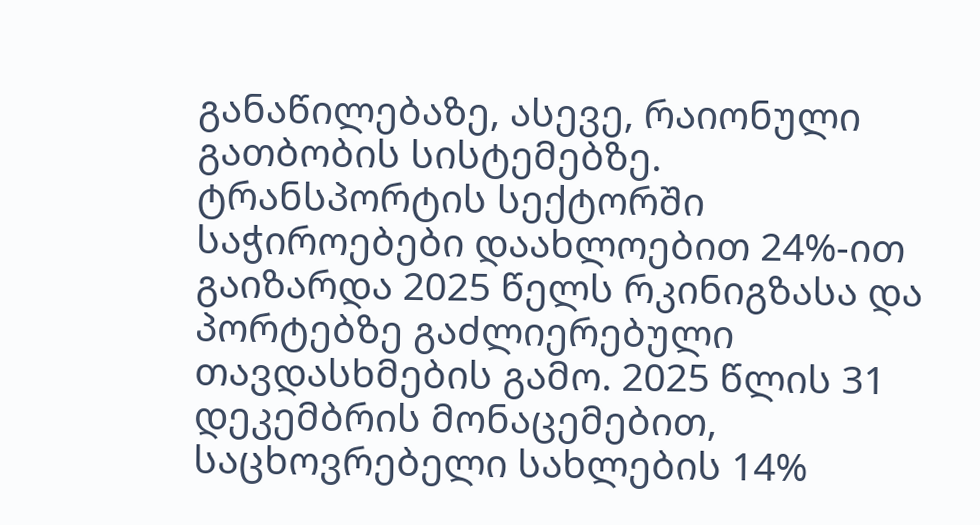განაწილებაზე, ასევე, რაიონული გათბობის სისტემებზე. ტრანსპორტის სექტორში საჭიროებები დაახლოებით 24%-ით გაიზარდა 2025 წელს რკინიგზასა და პორტებზე გაძლიერებული თავდასხმების გამო. 2025 წლის 31 დეკემბრის მონაცემებით, საცხოვრებელი სახლების 14%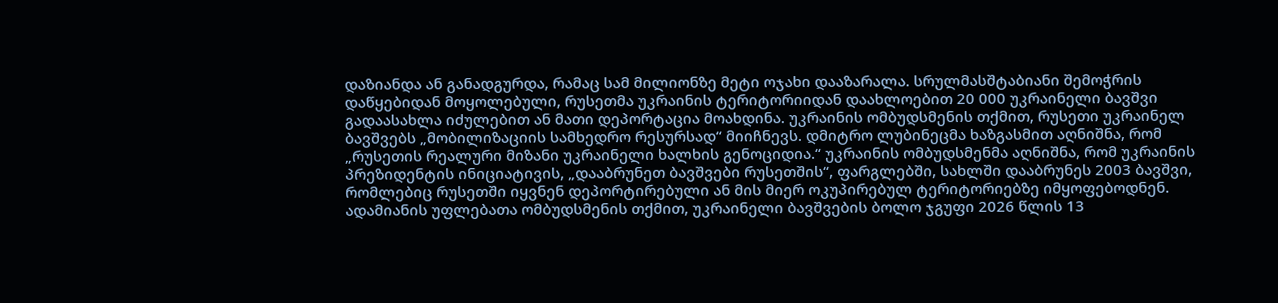დაზიანდა ან განადგურდა, რამაც სამ მილიონზე მეტი ოჯახი დააზარალა. სრულმასშტაბიანი შემოჭრის დაწყებიდან მოყოლებული, რუსეთმა უკრაინის ტერიტორიიდან დაახლოებით 20 000 უკრაინელი ბავშვი გადაასახლა იძულებით ან მათი დეპორტაცია მოახდინა. უკრაინის ომბუდსმენის თქმით, რუსეთი უკრაინელ ბავშვებს „მობილიზაციის სამხედრო რესურსად“ მიიჩნევს. დმიტრო ლუბინეცმა ხაზგასმით აღნიშნა, რომ „რუსეთის რეალური მიზანი უკრაინელი ხალხის გენოციდია.“ უკრაინის ომბუდსმენმა აღნიშნა, რომ უკრაინის პრეზიდენტის ინიციატივის, „დააბრუნეთ ბავშვები რუსეთშის“, ფარგლებში, სახლში დააბრუნეს 2003 ბავშვი, რომლებიც რუსეთში იყვნენ დეპორტირებული ან მის მიერ ოკუპირებულ ტერიტორიებზე იმყოფებოდნენ. ადამიანის უფლებათა ომბუდსმენის თქმით, უკრაინელი ბავშვების ბოლო ჯგუფი 2026 წლის 13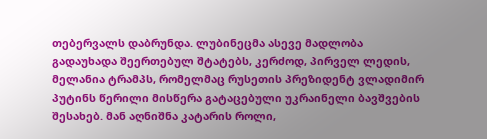თებერვალს დაბრუნდა. ლუბინეცმა ასევე მადლობა გადაუხადა შეერთებულ შტატებს, კერძოდ, პირველ ლედის, მელანია ტრამპს, რომელმაც რუსეთის პრეზიდენტ ვლადიმირ პუტინს წერილი მისწერა გატაცებული უკრაინელი ბავშვების შესახებ. მან აღნიშნა კატარის როლი,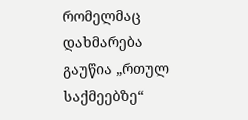რომელმაც დახმარება გაუწია „რთულ საქმეებზე“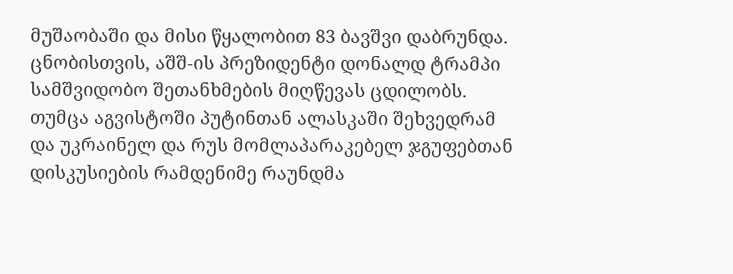მუშაობაში და მისი წყალობით 83 ბავშვი დაბრუნდა. ცნობისთვის, აშშ-ის პრეზიდენტი დონალდ ტრამპი სამშვიდობო შეთანხმების მიღწევას ცდილობს. თუმცა აგვისტოში პუტინთან ალასკაში შეხვედრამ და უკრაინელ და რუს მომლაპარაკებელ ჯგუფებთან დისკუსიების რამდენიმე რაუნდმა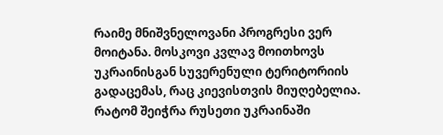რაიმე მნიშვნელოვანი პროგრესი ვერ მოიტანა. მოსკოვი კვლავ მოითხოვს უკრაინისგან სუვერენული ტერიტორიის გადაცემას, რაც კიევისთვის მიუღებელია. რატომ შეიჭრა რუსეთი უკრაინაში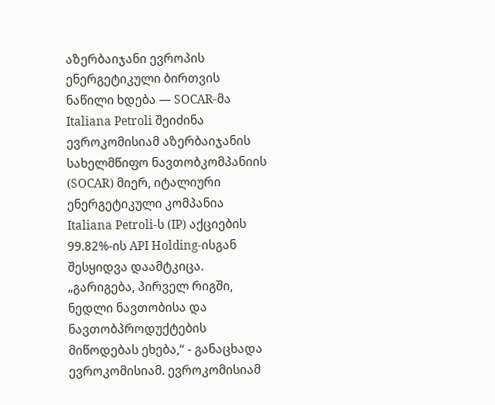აზერბაიჯანი ევროპის ენერგეტიკული ბირთვის ნაწილი ხდება — SOCAR-მა Italiana Petroli შეიძინა
ევროკომისიამ აზერბაიჯანის სახელმწიფო ნავთობკომპანიის (SOCAR) მიერ, იტალიური ენერგეტიკული კომპანია Italiana Petroli-ს (IP) აქციების 99.82%-ის API Holding-ისგან შესყიდვა დაამტკიცა. „გარიგება, პირველ რიგში, ნედლი ნავთობისა და ნავთობპროდუქტების მიწოდებას ეხება,“ - განაცხადა ევროკომისიამ. ევროკომისიამ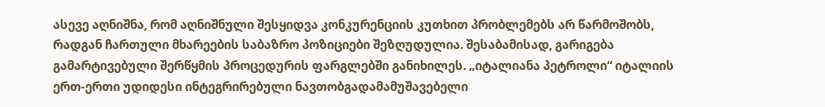ასევე აღნიშნა, რომ აღნიშნული შესყიდვა კონკურენციის კუთხით პრობლემებს არ წარმოშობს, რადგან ჩართული მხარეების საბაზრო პოზიციები შეზღუდულია. შესაბამისად, გარიგება გამარტივებული შერწყმის პროცედურის ფარგლებში განიხილეს. „იტალიანა პეტროლი“ იტალიის ერთ-ერთი უდიდესი ინტეგრირებული ნავთობგადამამუშავებელი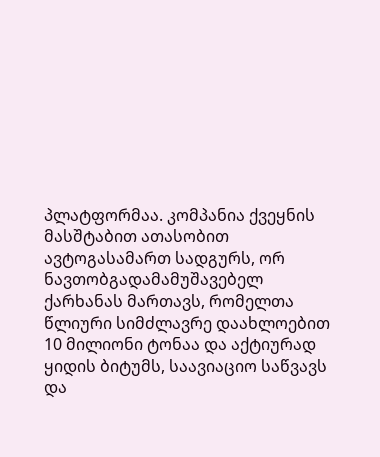პლატფორმაა. კომპანია ქვეყნის მასშტაბით ათასობით ავტოგასამართ სადგურს, ორ ნავთობგადამამუშავებელ ქარხანას მართავს, რომელთა წლიური სიმძლავრე დაახლოებით 10 მილიონი ტონაა და აქტიურად ყიდის ბიტუმს, საავიაციო საწვავს და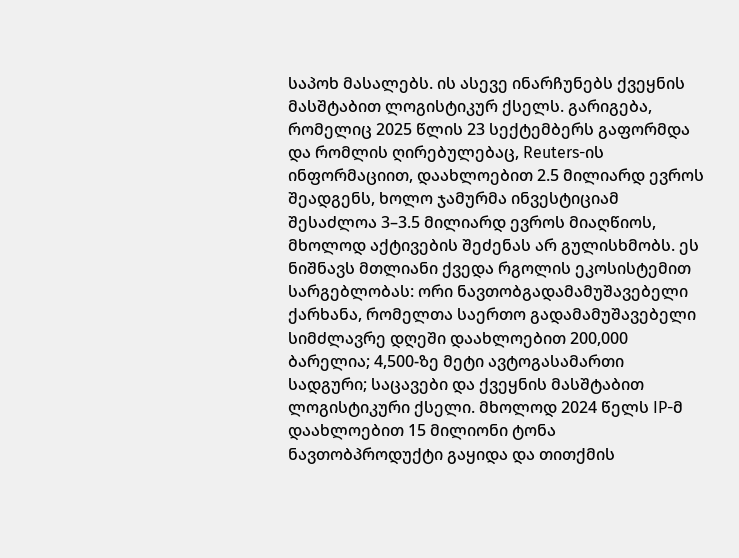საპოხ მასალებს. ის ასევე ინარჩუნებს ქვეყნის მასშტაბით ლოგისტიკურ ქსელს. გარიგება, რომელიც 2025 წლის 23 სექტემბერს გაფორმდა და რომლის ღირებულებაც, Reuters-ის ინფორმაციით, დაახლოებით 2.5 მილიარდ ევროს შეადგენს, ხოლო ჯამურმა ინვესტიციამ შესაძლოა 3–3.5 მილიარდ ევროს მიაღწიოს, მხოლოდ აქტივების შეძენას არ გულისხმობს. ეს ნიშნავს მთლიანი ქვედა რგოლის ეკოსისტემით სარგებლობას: ორი ნავთობგადამამუშავებელი ქარხანა, რომელთა საერთო გადამამუშავებელი სიმძლავრე დღეში დაახლოებით 200,000 ბარელია; 4,500-ზე მეტი ავტოგასამართი სადგური; საცავები და ქვეყნის მასშტაბით ლოგისტიკური ქსელი. მხოლოდ 2024 წელს IP-მ დაახლოებით 15 მილიონი ტონა ნავთობპროდუქტი გაყიდა და თითქმის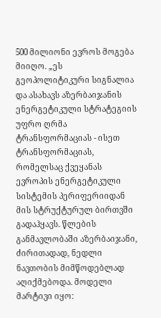500 მილიონი ევროს მოგება მიიღო. „ეს გეოპოლიტიკური სიგნალია და ასახავს აზერბაიჯანის ენერგეტიკული სტრატეგიის უფრო ღრმა ტრანსფორმაციას - ისეთ ტრანსფორმაციას, რომელსაც ქვეყანას ევროპის ენერგეტიკული სისტემის პერიფერიიდან მის სტრუქტურულ ბირთვში გადაჰყავს. წლების განმავლობაში აზერბაიჯანი, ძირითადად, ნედლი ნავთობის მიმწოდებლად აღიქმებოდა. მოდელი მარტივი იყო: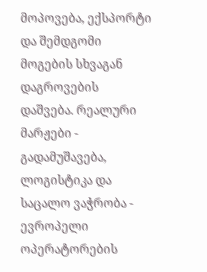მოპოვება, ექსპორტი და შემდგომი მოგების სხვაგან დაგროვების დაშვება. რეალური მარჟები - გადამუშავება, ლოგისტიკა და საცალო ვაჭრობა - ევროპელი ოპერატორების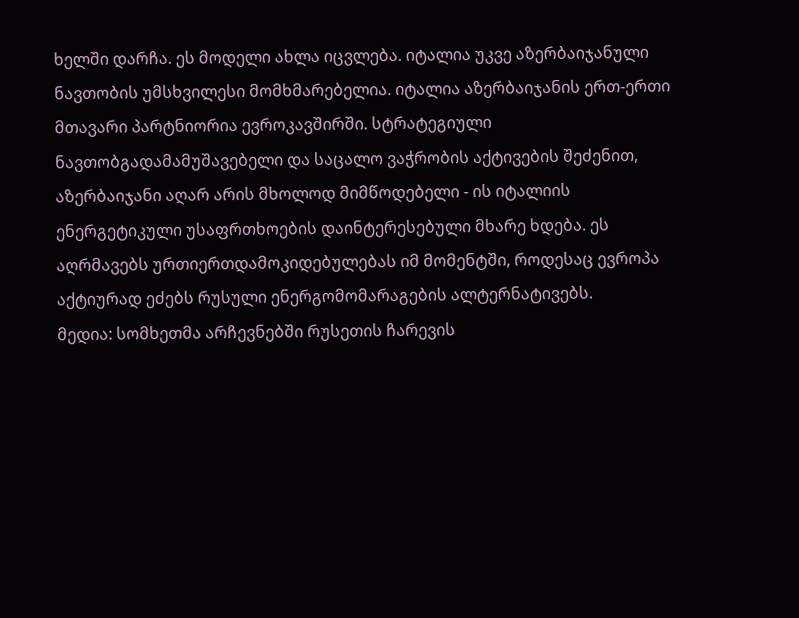ხელში დარჩა. ეს მოდელი ახლა იცვლება. იტალია უკვე აზერბაიჯანული ნავთობის უმსხვილესი მომხმარებელია. იტალია აზერბაიჯანის ერთ-ერთი მთავარი პარტნიორია ევროკავშირში. სტრატეგიული ნავთობგადამამუშავებელი და საცალო ვაჭრობის აქტივების შეძენით, აზერბაიჯანი აღარ არის მხოლოდ მიმწოდებელი - ის იტალიის ენერგეტიკული უსაფრთხოების დაინტერესებული მხარე ხდება. ეს აღრმავებს ურთიერთდამოკიდებულებას იმ მომენტში, როდესაც ევროპა აქტიურად ეძებს რუსული ენერგომომარაგების ალტერნატივებს.
მედია: სომხეთმა არჩევნებში რუსეთის ჩარევის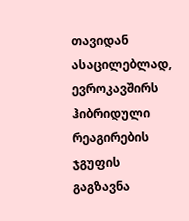თავიდან ასაცილებლად, ევროკავშირს ჰიბრიდული რეაგირების ჯგუფის გაგზავნა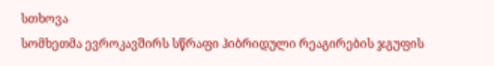სთხოვა
სომხეთმა ევროკავშირს სწრაფი ჰიბრიდული რეაგირების ჯგუფის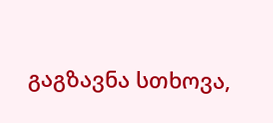გაგზავნა სთხოვა,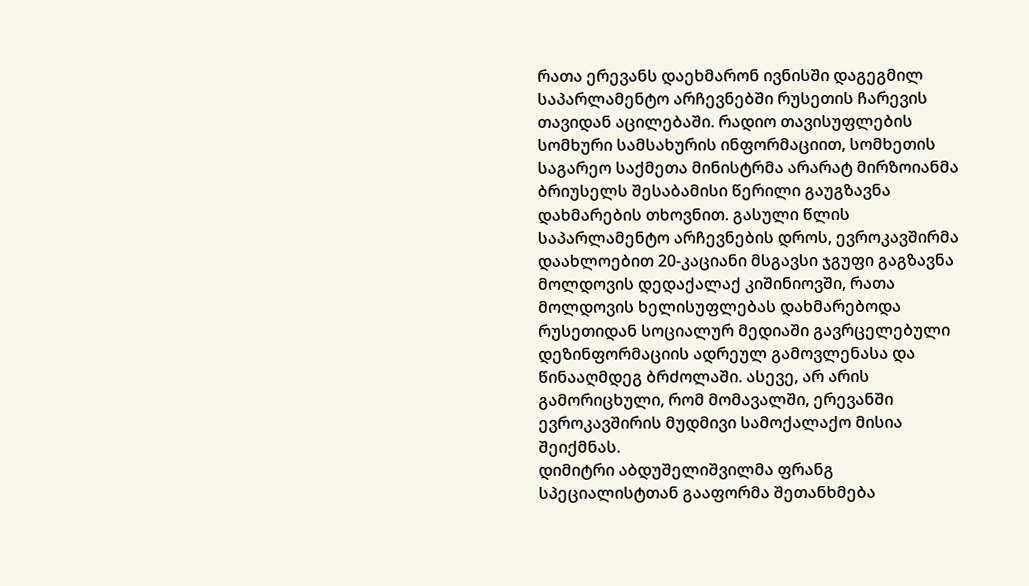რათა ერევანს დაეხმარონ ივნისში დაგეგმილ საპარლამენტო არჩევნებში რუსეთის ჩარევის თავიდან აცილებაში. რადიო თავისუფლების სომხური სამსახურის ინფორმაციით, სომხეთის საგარეო საქმეთა მინისტრმა არარატ მირზოიანმა ბრიუსელს შესაბამისი წერილი გაუგზავნა დახმარების თხოვნით. გასული წლის საპარლამენტო არჩევნების დროს, ევროკავშირმა დაახლოებით 20-კაციანი მსგავსი ჯგუფი გაგზავნა მოლდოვის დედაქალაქ კიშინიოვში, რათა მოლდოვის ხელისუფლებას დახმარებოდა რუსეთიდან სოციალურ მედიაში გავრცელებული დეზინფორმაციის ადრეულ გამოვლენასა და წინააღმდეგ ბრძოლაში. ასევე, არ არის გამორიცხული, რომ მომავალში, ერევანში ევროკავშირის მუდმივი სამოქალაქო მისია შეიქმნას.
დიმიტრი აბდუშელიშვილმა ფრანგ სპეციალისტთან გააფორმა შეთანხმება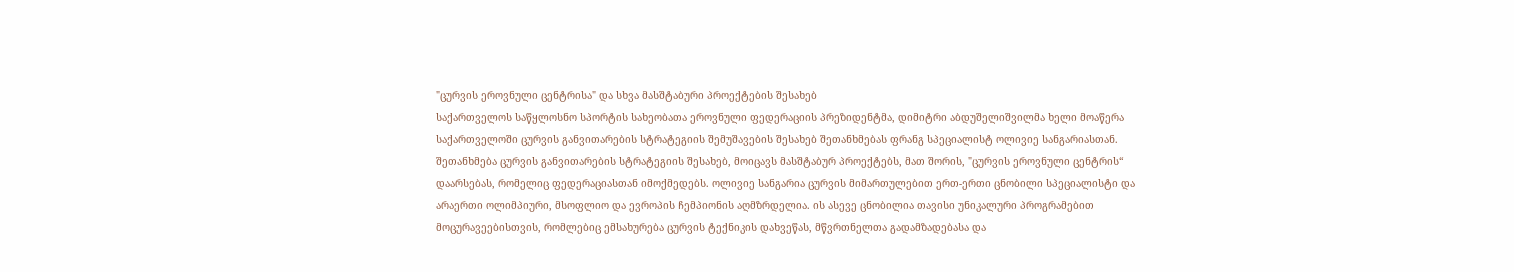"ცურვის ეროვნული ცენტრისა" და სხვა მასშტაბური პროექტების შესახებ
საქართველოს საწყლოსნო სპორტის სახეობათა ეროვნული ფედერაციის პრეზიდენტმა, დიმიტრი აბდუშელიშვილმა ხელი მოაწერა საქართველოში ცურვის განვითარების სტრატეგიის შემუშავების შესახებ შეთანხმებას ფრანგ სპეციალისტ ოლივიე სანგარიასთან. შეთანხმება ცურვის განვითარების სტრატეგიის შესახებ, მოიცავს მასშტაბურ პროექტებს, მათ შორის, "ცურვის ეროვნული ცენტრის“ დაარსებას, რომელიც ფედერაციასთან იმოქმედებს. ოლივიე სანგარია ცურვის მიმართულებით ერთ-ერთი ცნობილი სპეციალისტი და არაერთი ოლიმპიური, მსოფლიო და ევროპის ჩემპიონის აღმზრდელია. ის ასევე ცნობილია თავისი უნიკალური პროგრამებით მოცურავეებისთვის, რომლებიც ემსახურება ცურვის ტექნიკის დახვეწას, მწვრთნელთა გადამზადებასა და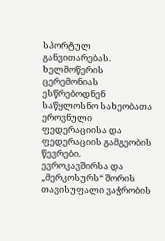სპორტულ განვითარებას. ხელმოწერის ცერემონიას ესწრებოდნენ საწყლოსნო სახეობათა ეროვნული ფედერაციისა და ფედერაციის გამგეობის წევრები.
ევროკავშირსა და „მერკოსურს“ შორის თავისუფალი ვაჭრობის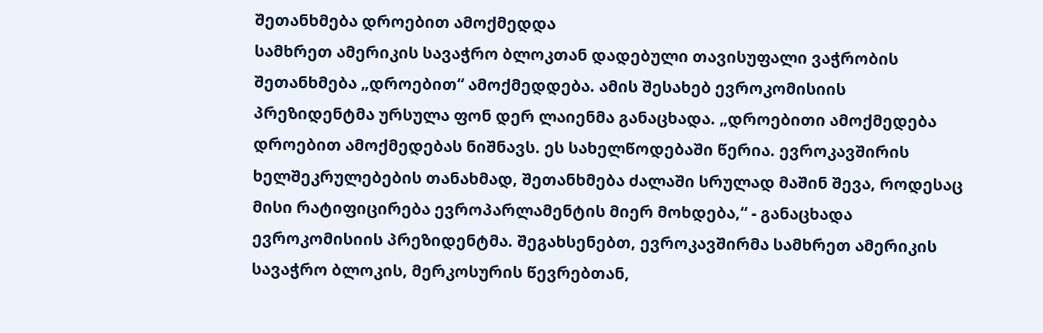შეთანხმება დროებით ამოქმედდა
სამხრეთ ამერიკის სავაჭრო ბლოკთან დადებული თავისუფალი ვაჭრობის შეთანხმება „დროებით“ ამოქმედდება. ამის შესახებ ევროკომისიის პრეზიდენტმა ურსულა ფონ დერ ლაიენმა განაცხადა. „დროებითი ამოქმედება დროებით ამოქმედებას ნიშნავს. ეს სახელწოდებაში წერია. ევროკავშირის ხელშეკრულებების თანახმად, შეთანხმება ძალაში სრულად მაშინ შევა, როდესაც მისი რატიფიცირება ევროპარლამენტის მიერ მოხდება,“ - განაცხადა ევროკომისიის პრეზიდენტმა. შეგახსენებთ, ევროკავშირმა სამხრეთ ამერიკის სავაჭრო ბლოკის, მერკოსურის წევრებთან,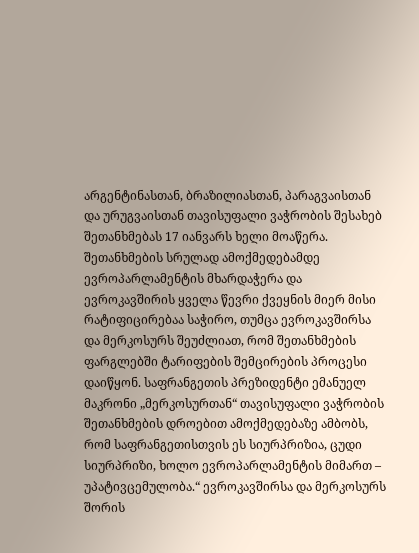არგენტინასთან, ბრაზილიასთან, პარაგვაისთან და ურუგვაისთან თავისუფალი ვაჭრობის შესახებ შეთანხმებას 17 იანვარს ხელი მოაწერა. შეთანხმების სრულად ამოქმედებამდე ევროპარლამენტის მხარდაჭერა და ევროკავშირის ყველა წევრი ქვეყნის მიერ მისი რატიფიცირებაა საჭირო, თუმცა ევროკავშირსა და მერკოსურს შეუძლიათ, რომ შეთანხმების ფარგლებში ტარიფების შემცირების პროცესი დაიწყონ. საფრანგეთის პრეზიდენტი ემანუელ მაკრონი „მერკოსურთან“ თავისუფალი ვაჭრობის შეთანხმების დროებით ამოქმედებაზე ამბობს, რომ საფრანგეთისთვის ეს სიურპრიზია, ცუდი სიურპრიზი, ხოლო ევროპარლამენტის მიმართ – უპატივცემულობა.“ ევროკავშირსა და მერკოსურს შორის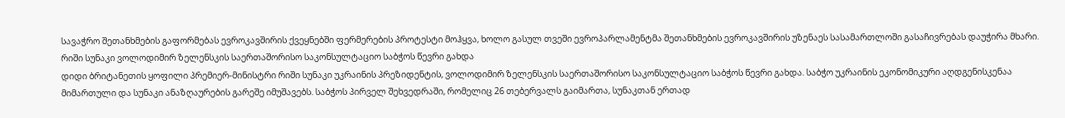სავაჭრო შეთანხმების გაფორმებას ევროკავშირის ქვეყნებში ფერმერების პროტესტი მოჰყვა, ხოლო გასულ თვეში ევროპარლამენტმა შეთანხმების ევროკავშირის უზენაეს სასამართლოში გასაჩივრებას დაუჭირა მხარი.
რიში სუნაკი ვოლოდიმირ ზელენსკის საერთაშორისო საკონსულტაციო საბჭოს წევრი გახდა
დიდი ბრიტანეთის ყოფილი პრემიერ-მინისტრი რიში სუნაკი უკრაინის პრეზიდენტის, ვოლოდიმირ ზელენსკის საერთაშორისო საკონსულტაციო საბჭოს წევრი გახდა. საბჭო უკრაინის ეკონომიკური აღდგენისკენაა მიმართული და სუნაკი ანაზღაურების გარეშე იმუშავებს. საბჭოს პირველ შეხვედრაში, რომელიც 26 თებერვალს გაიმართა, სუნაკთან ერთად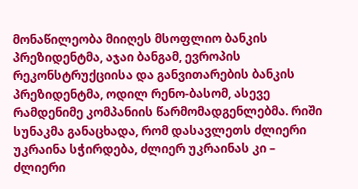მონაწილეობა მიიღეს მსოფლიო ბანკის პრეზიდენტმა, აჯაი ბანგამ, ევროპის რეკონსტრუქციისა და განვითარების ბანკის პრეზიდენტმა, ოდილ რენო-ბასომ, ასევე რამდენიმე კომპანიის წარმომადგენლებმა. რიში სუნაკმა განაცხადა, რომ დასავლეთს ძლიერი უკრაინა სჭირდება, ძლიერ უკრაინას კი – ძლიერი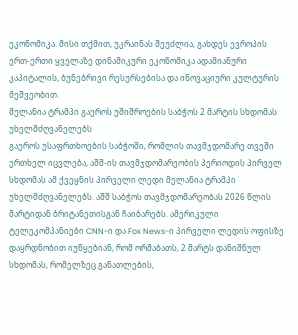ეკონომიკა. მისი თქმით, უკრაინას შეუძლია, გახდეს ევროპის ერთ-ერთი ყველაზე დინამიკური ეკონომიკა ადამიანური კაპიტალის, ბუნებრივი რესურსებისა და ინოვაციური კულტურის მეშვეობით.
მელანია ტრამპი გაეროს უშიშროების საბჭოს 2 მარტის სხდომას უხელმძღვანელებს
გაეროს უსაფრთხოების საბჭოში, რომლის თავმჯდომარე თვეში ერთხელ იცვლება, აშშ-ის თავმჯდომარეობის პერიოდის პირველ სხდომას ამ ქვეყნის პირველი ლედი მელანია ტრამპი უხელმძღვანელებს. აშშ საბჭოს თავმჯდომარეობას 2026 წლის მარტიდან ბრიტანეთისგან ჩაიბარებს. ამერიკული ტელეკომპანიები CNN-ი და Fox News-ი პირველი ლედის ოფისზე დაყრდნობით იუწყებიან, რომ ორშაბათს, 2 მარტს დანიშნულ სხდომას, რომელზეც განათლების,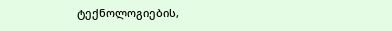ტექნოლოგიების,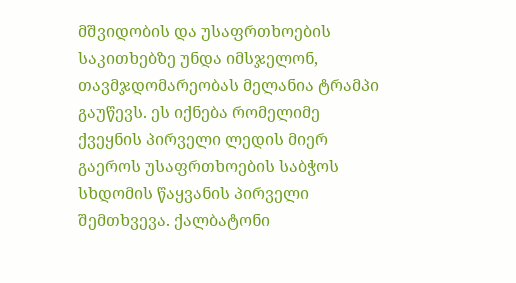მშვიდობის და უსაფრთხოების საკითხებზე უნდა იმსჯელონ, თავმჯდომარეობას მელანია ტრამპი გაუწევს. ეს იქნება რომელიმე ქვეყნის პირველი ლედის მიერ გაეროს უსაფრთხოების საბჭოს სხდომის წაყვანის პირველი შემთხვევა. ქალბატონი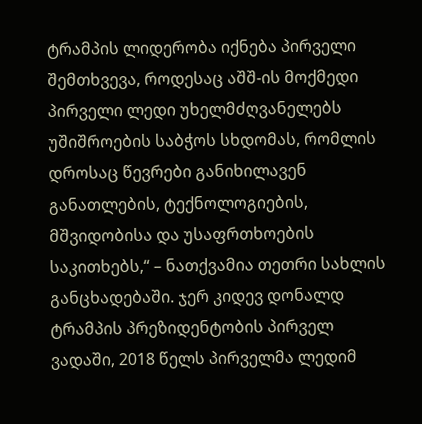ტრამპის ლიდერობა იქნება პირველი შემთხვევა, როდესაც აშშ-ის მოქმედი პირველი ლედი უხელმძღვანელებს უშიშროების საბჭოს სხდომას, რომლის დროსაც წევრები განიხილავენ განათლების, ტექნოლოგიების, მშვიდობისა და უსაფრთხოების საკითხებს,“ – ნათქვამია თეთრი სახლის განცხადებაში. ჯერ კიდევ დონალდ ტრამპის პრეზიდენტობის პირველ ვადაში, 2018 წელს პირველმა ლედიმ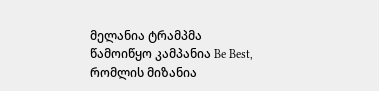მელანია ტრამპმა წამოიწყო კამპანია Be Best, რომლის მიზანია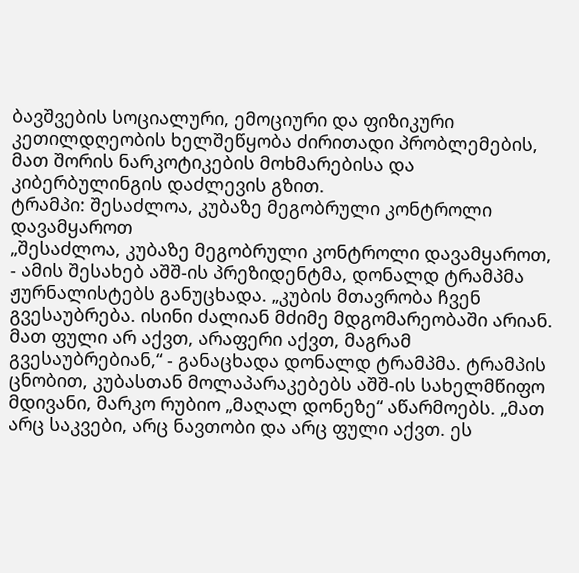ბავშვების სოციალური, ემოციური და ფიზიკური კეთილდღეობის ხელშეწყობა ძირითადი პრობლემების, მათ შორის ნარკოტიკების მოხმარებისა და კიბერბულინგის დაძლევის გზით.
ტრამპი: შესაძლოა, კუბაზე მეგობრული კონტროლი დავამყაროთ
„შესაძლოა, კუბაზე მეგობრული კონტროლი დავამყაროთ, - ამის შესახებ აშშ-ის პრეზიდენტმა, დონალდ ტრამპმა ჟურნალისტებს განუცხადა. „კუბის მთავრობა ჩვენ გვესაუბრება. ისინი ძალიან მძიმე მდგომარეობაში არიან. მათ ფული არ აქვთ, არაფერი აქვთ, მაგრამ გვესაუბრებიან,“ - განაცხადა დონალდ ტრამპმა. ტრამპის ცნობით, კუბასთან მოლაპარაკებებს აშშ-ის სახელმწიფო მდივანი, მარკო რუბიო „მაღალ დონეზე“ აწარმოებს. „მათ არც საკვები, არც ნავთობი და არც ფული აქვთ. ეს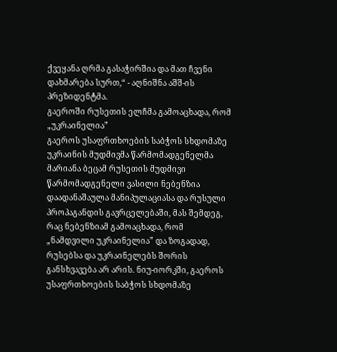ქვეყანა ღრმა გასაჭირშია და მათ ჩვენი დახმარება სურთ,“ - აღნიშნა აშშ-ის პრეზიდენტმა.
გაეროში რუსეთის ელჩმა გამოაცხადა, რომ „უკრაინელია”
გაეროს უსაფრთხოების საბჭოს სხდომაზე უკრაინის მუდმივმა წარმომადგენელმა მარიანა ბეცამ რუსეთის მუდმივი წარმომადგენელი ვასილი ნებენზია დაადანაშაულა მანიპულაციასა და რუსული პროპაგანდის გავრცელებაში, მას შემდეგ, რაც ნებენზიამ გამოაცხადა, რომ „ნამდვილი უკრაინელია” და ზოგადად, რუსებსა და უკრაინელებს შორის განსხვავება არ არის. ნიუ-იორკში, გაეროს უსაფრთხოების საბჭოს სხდომაზე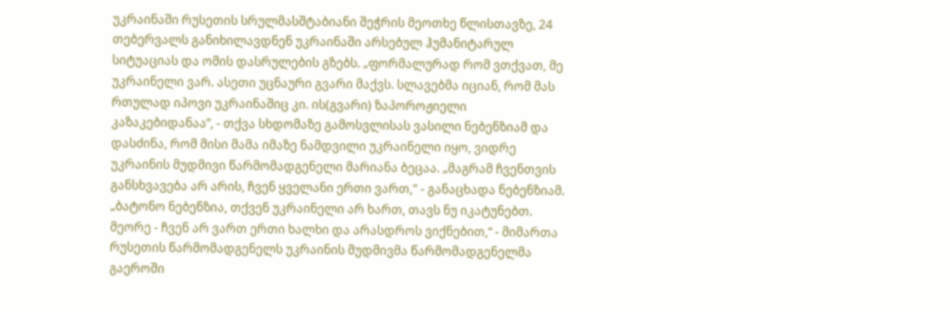უკრაინაში რუსეთის სრულმასშტაბიანი შეჭრის მეოთხე წლისთავზე, 24 თებერვალს განიხილავდნენ უკრაინაში არსებულ ჰუმანიტარულ სიტუაციას და ომის დასრულების გზებს. „ფორმალურად რომ ვთქვათ, მე უკრაინელი ვარ. ასეთი უცნაური გვარი მაქვს. სლავებმა იციან, რომ მას რთულად იპოვი უკრაინაშიც კი. ის(გვარი) ზაპოროჟიელი კაზაკებიდანაა”, - თქვა სხდომაზე გამოსვლისას ვასილი ნებენზიამ და დასძინა, რომ მისი მამა იმაზე ნამდვილი უკრაინელი იყო, ვიდრე უკრაინის მუდმივი წარმომადგენელი მარიანა ბეცაა. „მაგრამ ჩვენთვის განსხვავება არ არის, ჩვენ ყველანი ერთი ვართ," - განაცხადა ნებენზიამ. „ბატონო ნებენზია, თქვენ უკრაინელი არ ხართ, თავს ნუ იკატუნებთ. მეორე - ჩვენ არ ვართ ერთი ხალხი და არასდროს ვიქნებით,“ - მიმართა რუსეთის წარმომადგენელს უკრაინის მუდმივმა წარმომადგენელმა გაეროში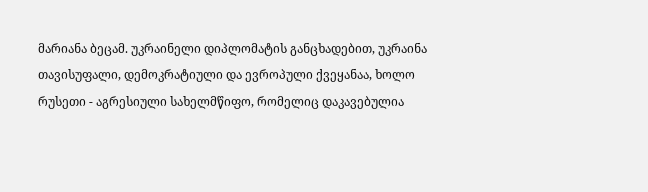მარიანა ბეცამ. უკრაინელი დიპლომატის განცხადებით, უკრაინა თავისუფალი, დემოკრატიული და ევროპული ქვეყანაა, ხოლო რუსეთი - აგრესიული სახელმწიფო, რომელიც დაკავებულია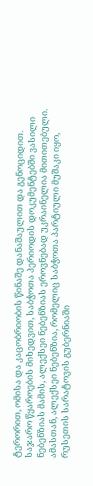ტერორით, ომისა და კაცობრიობის წინაშე დანაშაულით და გენოციდით. საჯარო წყაროების მიხედვით, საბჭოთა პერიოდის დოკუმენტებში ვასილი ნებენზიას მამის, ალექსეი ნებენზიას ეროვნებად უკრაინელია მითითებული. ამასთან, ალექსეი ნებენზია, რომელიც საბჭოთა პარტიული მუშაკი იყო, რუსეთის სარატოვის გუბერნიაში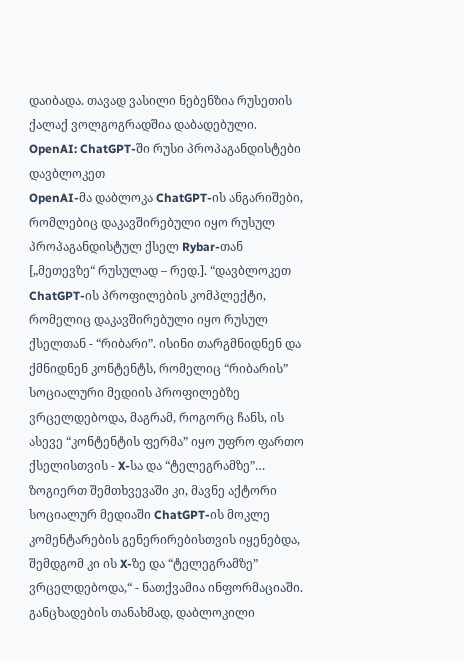დაიბადა. თავად ვასილი ნებენზია რუსეთის ქალაქ ვოლგოგრადშია დაბადებული.
OpenAI: ChatGPT-ში რუსი პროპაგანდისტები დავბლოკეთ
OpenAI-მა დაბლოკა ChatGPT-ის ანგარიშები, რომლებიც დაკავშირებული იყო რუსულ პროპაგანდისტულ ქსელ Rybar-თან [„მეთევზე“ რუსულად – რედ.]. “დავბლოკეთ ChatGPT-ის პროფილების კომპლექტი, რომელიც დაკავშირებული იყო რუსულ ქსელთან - “რიბარი”. ისინი თარგმნიდნენ და ქმნიდნენ კონტენტს, რომელიც “რიბარის” სოციალური მედიის პროფილებზე ვრცელდებოდა, მაგრამ, როგორც ჩანს, ის ასევე “კონტენტის ფერმა” იყო უფრო ფართო ქსელისთვის - X-სა და “ტელეგრამზე”… ზოგიერთ შემთხვევაში კი, მავნე აქტორი სოციალურ მედიაში ChatGPT-ის მოკლე კომენტარების გენერირებისთვის იყენებდა, შემდგომ კი ის X-ზე და “ტელეგრამზე” ვრცელდებოდა,“ - ნათქვამია ინფორმაციაში. განცხადების თანახმად, დაბლოკილი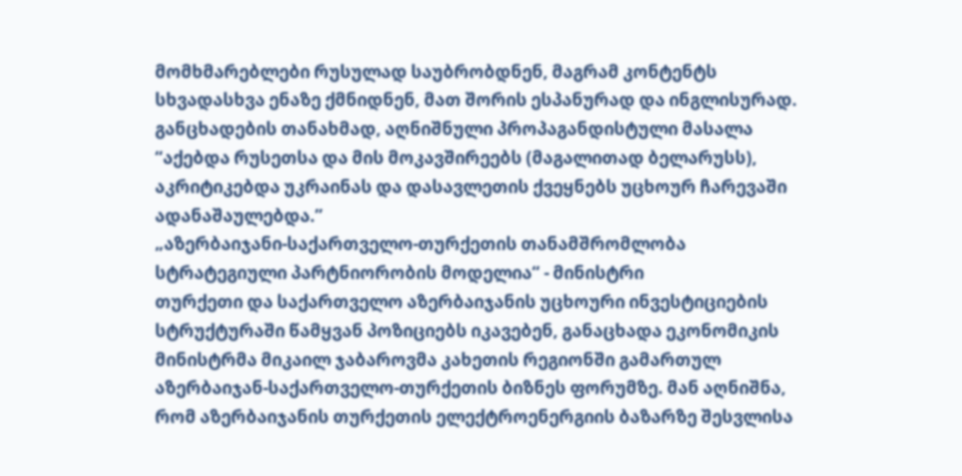მომხმარებლები რუსულად საუბრობდნენ, მაგრამ კონტენტს სხვადასხვა ენაზე ქმნიდნენ, მათ შორის ესპანურად და ინგლისურად. განცხადების თანახმად, აღნიშნული პროპაგანდისტული მასალა “აქებდა რუსეთსა და მის მოკავშირეებს (მაგალითად ბელარუსს), აკრიტიკებდა უკრაინას და დასავლეთის ქვეყნებს უცხოურ ჩარევაში ადანაშაულებდა.”
„აზერბაიჯანი-საქართველო-თურქეთის თანამშრომლობა სტრატეგიული პარტნიორობის მოდელია“ - მინისტრი
თურქეთი და საქართველო აზერბაიჯანის უცხოური ინვესტიციების სტრუქტურაში წამყვან პოზიციებს იკავებენ, განაცხადა ეკონომიკის მინისტრმა მიკაილ ჯაბაროვმა კახეთის რეგიონში გამართულ აზერბაიჯან-საქართველო-თურქეთის ბიზნეს ფორუმზე. მან აღნიშნა, რომ აზერბაიჯანის თურქეთის ელექტროენერგიის ბაზარზე შესვლისა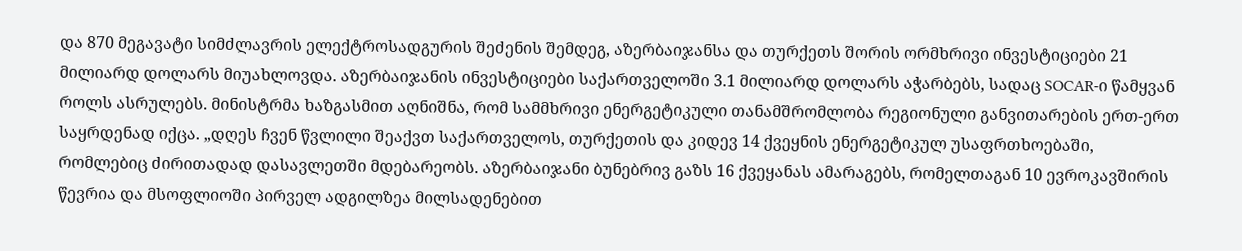და 870 მეგავატი სიმძლავრის ელექტროსადგურის შეძენის შემდეგ, აზერბაიჯანსა და თურქეთს შორის ორმხრივი ინვესტიციები 21 მილიარდ დოლარს მიუახლოვდა. აზერბაიჯანის ინვესტიციები საქართველოში 3.1 მილიარდ დოლარს აჭარბებს, სადაც SOCAR-ი წამყვან როლს ასრულებს. მინისტრმა ხაზგასმით აღნიშნა, რომ სამმხრივი ენერგეტიკული თანამშრომლობა რეგიონული განვითარების ერთ-ერთ საყრდენად იქცა. „დღეს ჩვენ წვლილი შეაქვთ საქართველოს, თურქეთის და კიდევ 14 ქვეყნის ენერგეტიკულ უსაფრთხოებაში, რომლებიც ძირითადად დასავლეთში მდებარეობს. აზერბაიჯანი ბუნებრივ გაზს 16 ქვეყანას ამარაგებს, რომელთაგან 10 ევროკავშირის წევრია და მსოფლიოში პირველ ადგილზეა მილსადენებით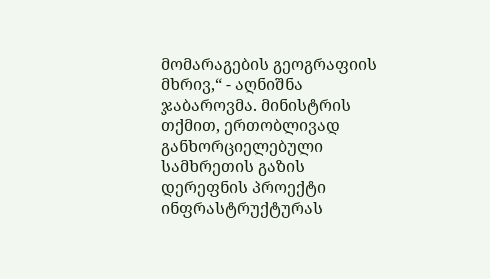მომარაგების გეოგრაფიის მხრივ,“ - აღნიშნა ჯაბაროვმა. მინისტრის თქმით, ერთობლივად განხორციელებული სამხრეთის გაზის დერეფნის პროექტი ინფრასტრუქტურას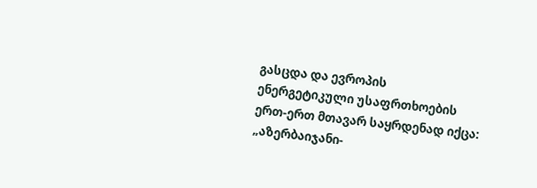გასცდა და ევროპის ენერგეტიკული უსაფრთხოების ერთ-ერთ მთავარ საყრდენად იქცა: „აზერბაიჯანი-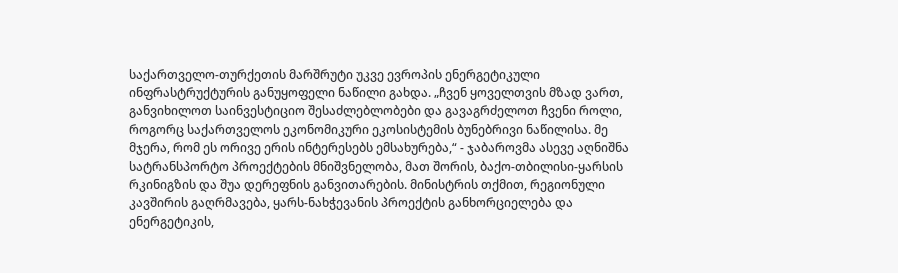საქართველო-თურქეთის მარშრუტი უკვე ევროპის ენერგეტიკული ინფრასტრუქტურის განუყოფელი ნაწილი გახდა. „ჩვენ ყოველთვის მზად ვართ, განვიხილოთ საინვესტიციო შესაძლებლობები და გავაგრძელოთ ჩვენი როლი, როგორც საქართველოს ეკონომიკური ეკოსისტემის ბუნებრივი ნაწილისა. მე მჯერა, რომ ეს ორივე ერის ინტერესებს ემსახურება,“ - ჯაბაროვმა ასევე აღნიშნა სატრანსპორტო პროექტების მნიშვნელობა, მათ შორის, ბაქო-თბილისი-ყარსის რკინიგზის და შუა დერეფნის განვითარების. მინისტრის თქმით, რეგიონული კავშირის გაღრმავება, ყარს-ნახჭევანის პროექტის განხორციელება და ენერგეტიკის,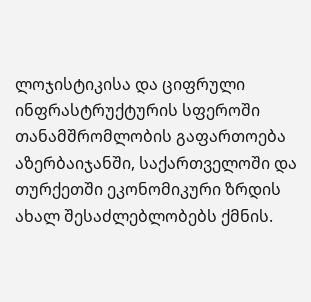ლოჯისტიკისა და ციფრული ინფრასტრუქტურის სფეროში თანამშრომლობის გაფართოება აზერბაიჯანში, საქართველოში და თურქეთში ეკონომიკური ზრდის ახალ შესაძლებლობებს ქმნის.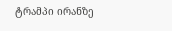ტრამპი ირანზე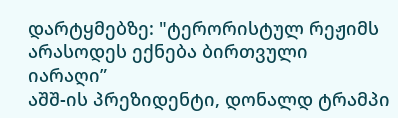დარტყმებზე: "ტერორისტულ რეჟიმს არასოდეს ექნება ბირთვული იარაღი”
აშშ-ის პრეზიდენტი, დონალდ ტრამპი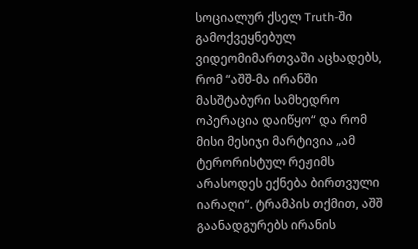სოციალურ ქსელ Truth-ში გამოქვეყნებულ ვიდეომიმართვაში აცხადებს, რომ “აშშ-მა ირანში მასშტაბური სამხედრო ოპერაცია დაიწყო“ და რომ მისი მესიჯი მარტივია „ამ ტერორისტულ რეჟიმს არასოდეს ექნება ბირთვული იარაღი“. ტრამპის თქმით, აშშ გაანადგურებს ირანის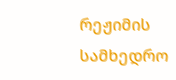რეჟიმის სამხედრო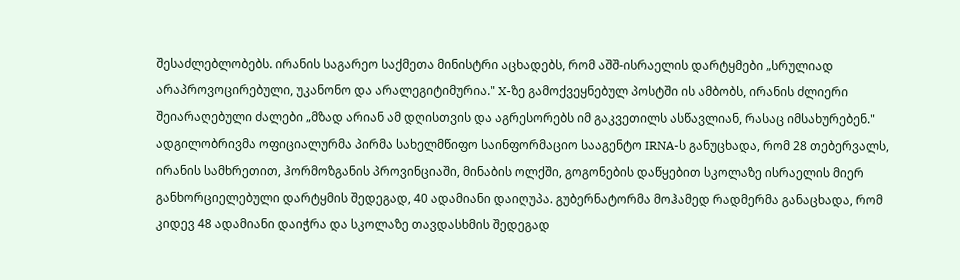შესაძლებლობებს. ირანის საგარეო საქმეთა მინისტრი აცხადებს, რომ აშშ-ისრაელის დარტყმები „სრულიად არაპროვოცირებული, უკანონო და არალეგიტიმურია." X-ზე გამოქვეყნებულ პოსტში ის ამბობს, ირანის ძლიერი შეიარაღებული ძალები „მზად არიან ამ დღისთვის და აგრესორებს იმ გაკვეთილს ასწავლიან, რასაც იმსახურებენ." ადგილობრივმა ოფიციალურმა პირმა სახელმწიფო საინფორმაციო სააგენტო IRNA-ს განუცხადა, რომ 28 თებერვალს, ირანის სამხრეთით, ჰორმოზგანის პროვინციაში, მინაბის ოლქში, გოგონების დაწყებით სკოლაზე ისრაელის მიერ განხორციელებული დარტყმის შედეგად, 40 ადამიანი დაიღუპა. გუბერნატორმა მოჰამედ რადმერმა განაცხადა, რომ კიდევ 48 ადამიანი დაიჭრა და სკოლაზე თავდასხმის შედეგად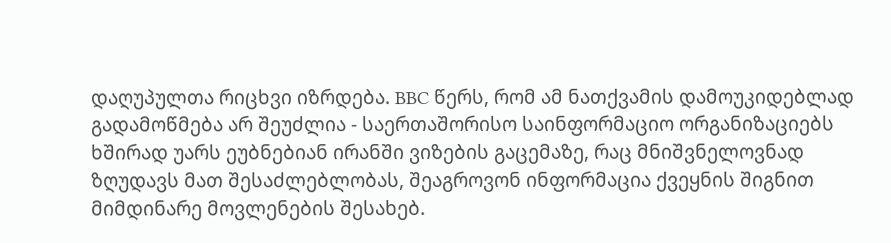დაღუპულთა რიცხვი იზრდება. BBC წერს, რომ ამ ნათქვამის დამოუკიდებლად გადამოწმება არ შეუძლია - საერთაშორისო საინფორმაციო ორგანიზაციებს ხშირად უარს ეუბნებიან ირანში ვიზების გაცემაზე, რაც მნიშვნელოვნად ზღუდავს მათ შესაძლებლობას, შეაგროვონ ინფორმაცია ქვეყნის შიგნით მიმდინარე მოვლენების შესახებ.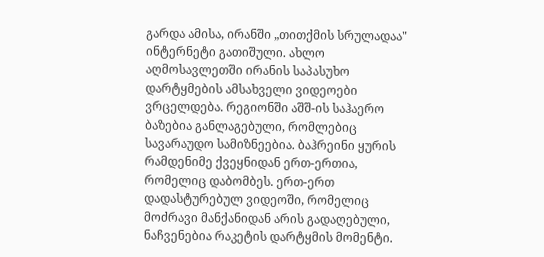გარდა ამისა, ირანში „თითქმის სრულადაა" ინტერნეტი გათიშული. ახლო აღმოსავლეთში ირანის საპასუხო დარტყმების ამსახველი ვიდეოები ვრცელდება. რეგიონში აშშ-ის საჰაერო ბაზებია განლაგებული, რომლებიც სავარაუდო სამიზნეებია. ბაჰრეინი ყურის რამდენიმე ქვეყნიდან ერთ-ერთია, რომელიც დაბომბეს. ერთ-ერთ დადასტურებულ ვიდეოში, რომელიც მოძრავი მანქანიდან არის გადაღებული, ნაჩვენებია რაკეტის დარტყმის მომენტი.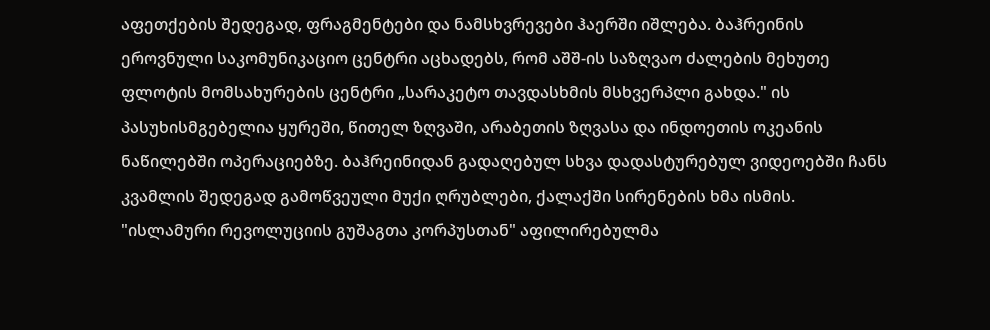აფეთქების შედეგად, ფრაგმენტები და ნამსხვრევები ჰაერში იშლება. ბაჰრეინის ეროვნული საკომუნიკაციო ცენტრი აცხადებს, რომ აშშ-ის საზღვაო ძალების მეხუთე ფლოტის მომსახურების ცენტრი „სარაკეტო თავდასხმის მსხვერპლი გახდა." ის პასუხისმგებელია ყურეში, წითელ ზღვაში, არაბეთის ზღვასა და ინდოეთის ოკეანის ნაწილებში ოპერაციებზე. ბაჰრეინიდან გადაღებულ სხვა დადასტურებულ ვიდეოებში ჩანს კვამლის შედეგად გამოწვეული მუქი ღრუბლები, ქალაქში სირენების ხმა ისმის. "ისლამური რევოლუციის გუშაგთა კორპუსთან" აფილირებულმა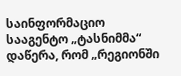საინფორმაციო სააგენტო „ტასნიმმა“ დაწერა, რომ „რეგიონში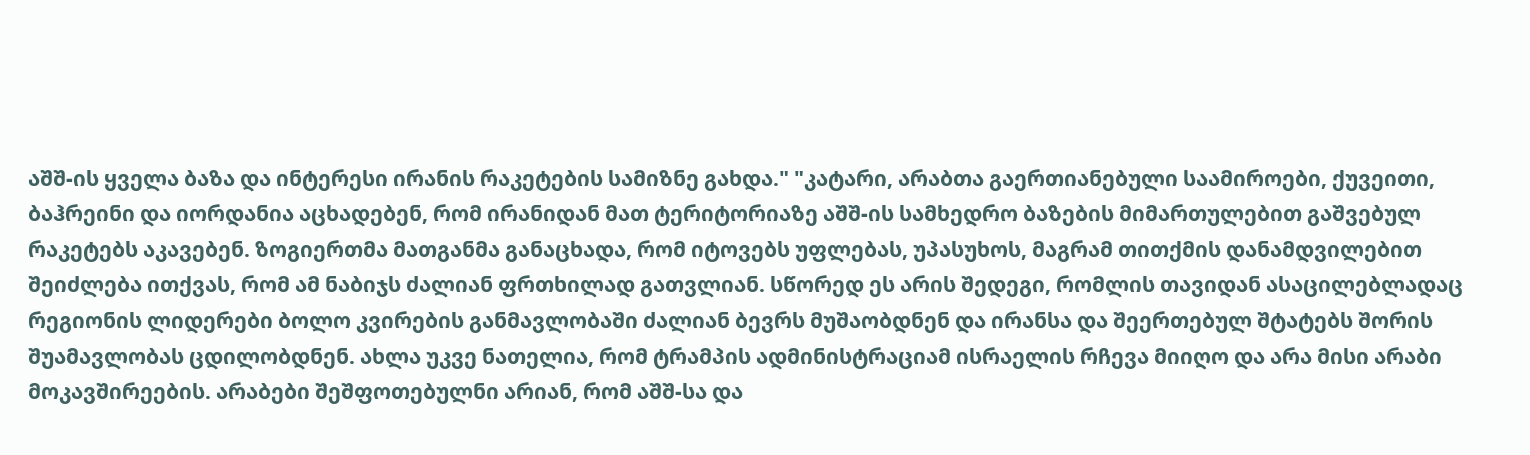აშშ-ის ყველა ბაზა და ინტერესი ირანის რაკეტების სამიზნე გახდა." "კატარი, არაბთა გაერთიანებული საამიროები, ქუვეითი, ბაჰრეინი და იორდანია აცხადებენ, რომ ირანიდან მათ ტერიტორიაზე აშშ-ის სამხედრო ბაზების მიმართულებით გაშვებულ რაკეტებს აკავებენ. ზოგიერთმა მათგანმა განაცხადა, რომ იტოვებს უფლებას, უპასუხოს, მაგრამ თითქმის დანამდვილებით შეიძლება ითქვას, რომ ამ ნაბიჯს ძალიან ფრთხილად გათვლიან. სწორედ ეს არის შედეგი, რომლის თავიდან ასაცილებლადაც რეგიონის ლიდერები ბოლო კვირების განმავლობაში ძალიან ბევრს მუშაობდნენ და ირანსა და შეერთებულ შტატებს შორის შუამავლობას ცდილობდნენ. ახლა უკვე ნათელია, რომ ტრამპის ადმინისტრაციამ ისრაელის რჩევა მიიღო და არა მისი არაბი მოკავშირეების. არაბები შეშფოთებულნი არიან, რომ აშშ-სა და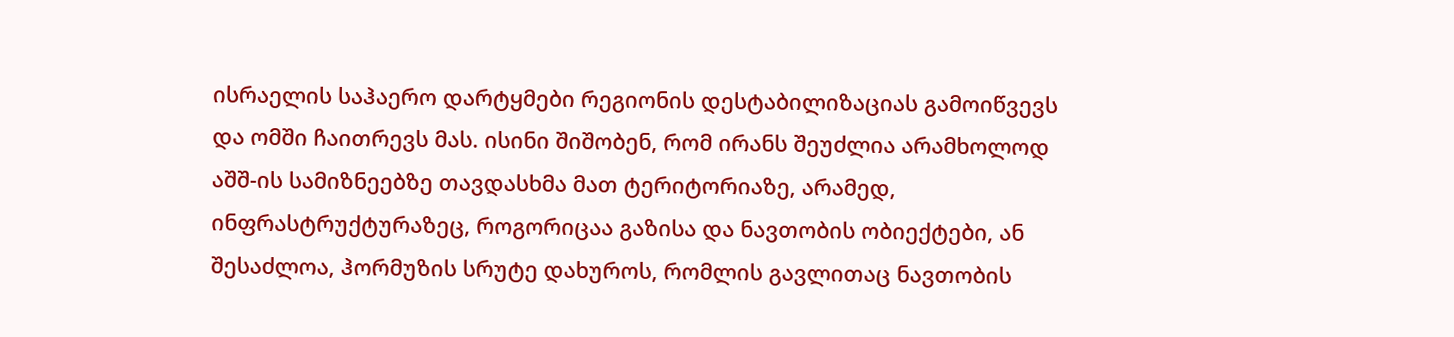ისრაელის საჰაერო დარტყმები რეგიონის დესტაბილიზაციას გამოიწვევს და ომში ჩაითრევს მას. ისინი შიშობენ, რომ ირანს შეუძლია არამხოლოდ აშშ-ის სამიზნეებზე თავდასხმა მათ ტერიტორიაზე, არამედ, ინფრასტრუქტურაზეც, როგორიცაა გაზისა და ნავთობის ობიექტები, ან შესაძლოა, ჰორმუზის სრუტე დახუროს, რომლის გავლითაც ნავთობის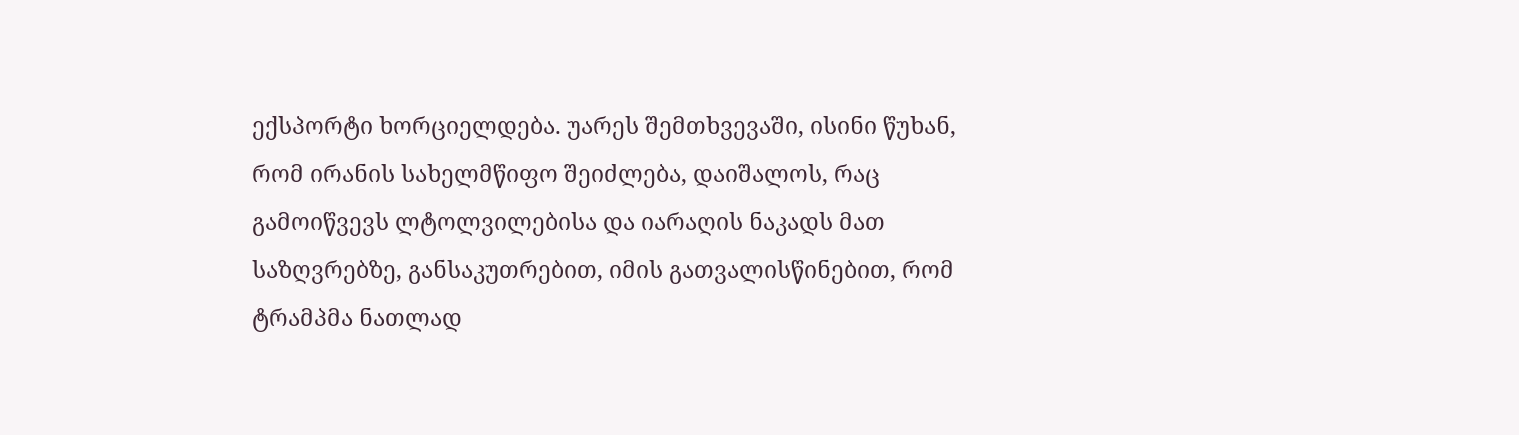ექსპორტი ხორციელდება. უარეს შემთხვევაში, ისინი წუხან, რომ ირანის სახელმწიფო შეიძლება, დაიშალოს, რაც გამოიწვევს ლტოლვილებისა და იარაღის ნაკადს მათ საზღვრებზე, განსაკუთრებით, იმის გათვალისწინებით, რომ ტრამპმა ნათლად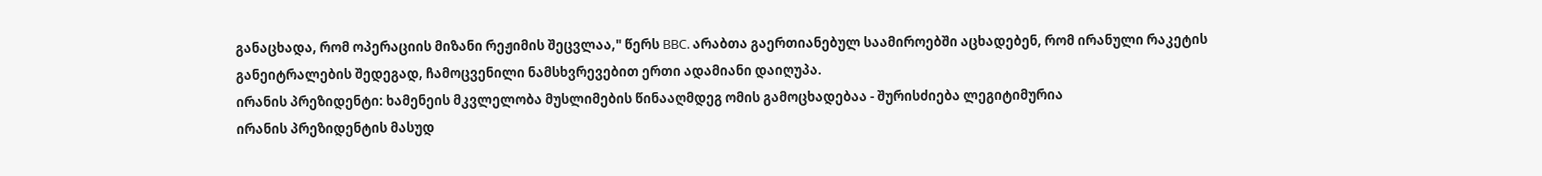განაცხადა, რომ ოპერაციის მიზანი რეჟიმის შეცვლაა," წერს BBC. არაბთა გაერთიანებულ საამიროებში აცხადებენ, რომ ირანული რაკეტის განეიტრალების შედეგად, ჩამოცვენილი ნამსხვრევებით ერთი ადამიანი დაიღუპა.
ირანის პრეზიდენტი: ხამენეის მკვლელობა მუსლიმების წინააღმდეგ ომის გამოცხადებაა - შურისძიება ლეგიტიმურია
ირანის პრეზიდენტის მასუდ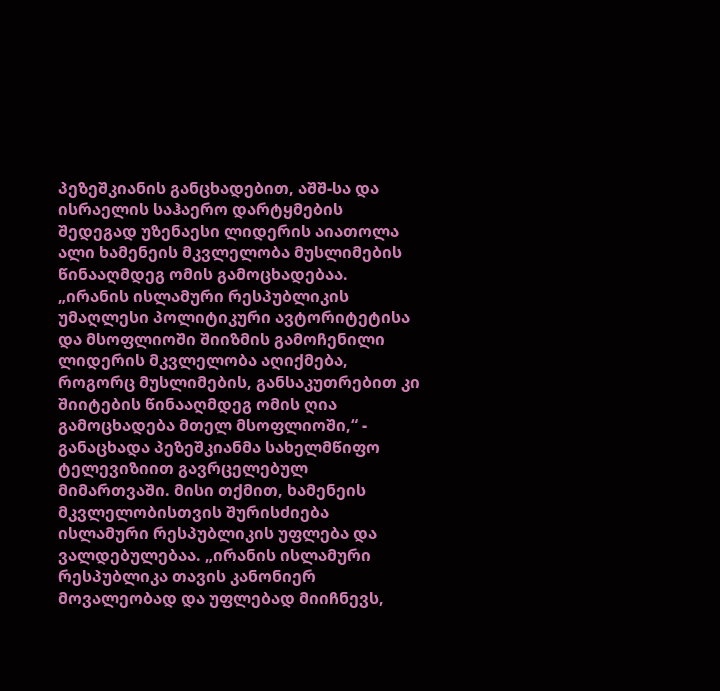პეზეშკიანის განცხადებით, აშშ-სა და ისრაელის საჰაერო დარტყმების შედეგად უზენაესი ლიდერის აიათოლა ალი ხამენეის მკვლელობა მუსლიმების წინააღმდეგ ომის გამოცხადებაა. „ირანის ისლამური რესპუბლიკის უმაღლესი პოლიტიკური ავტორიტეტისა და მსოფლიოში შიიზმის გამოჩენილი ლიდერის მკვლელობა აღიქმება, როგორც მუსლიმების, განსაკუთრებით კი შიიტების წინააღმდეგ ომის ღია გამოცხადება მთელ მსოფლიოში,“ - განაცხადა პეზეშკიანმა სახელმწიფო ტელევიზიით გავრცელებულ მიმართვაში. მისი თქმით, ხამენეის მკვლელობისთვის შურისძიება ისლამური რესპუბლიკის უფლება და ვალდებულებაა. „ირანის ისლამური რესპუბლიკა თავის კანონიერ მოვალეობად და უფლებად მიიჩნევს,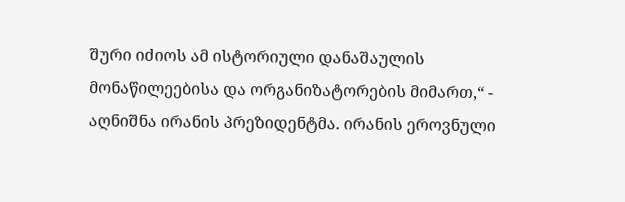შური იძიოს ამ ისტორიული დანაშაულის მონაწილეებისა და ორგანიზატორების მიმართ,“ - აღნიშნა ირანის პრეზიდენტმა. ირანის ეროვნული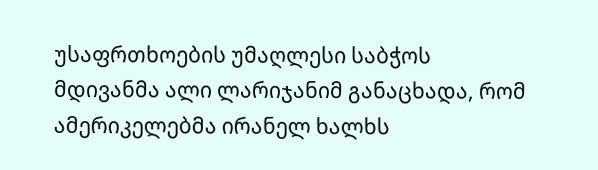უსაფრთხოების უმაღლესი საბჭოს მდივანმა ალი ლარიჯანიმ განაცხადა, რომ ამერიკელებმა ირანელ ხალხს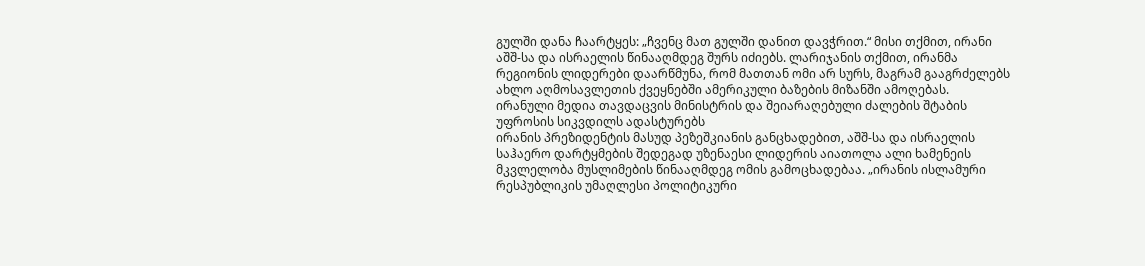გულში დანა ჩაარტყეს: „ჩვენც მათ გულში დანით დავჭრით.“ მისი თქმით, ირანი აშშ-სა და ისრაელის წინააღმდეგ შურს იძიებს. ლარიჯანის თქმით, ირანმა რეგიონის ლიდერები დაარწმუნა, რომ მათთან ომი არ სურს, მაგრამ გააგრძელებს ახლო აღმოსავლეთის ქვეყნებში ამერიკული ბაზების მიზანში ამოღებას.
ირანული მედია თავდაცვის მინისტრის და შეიარაღებული ძალების შტაბის უფროსის სიკვდილს ადასტურებს
ირანის პრეზიდენტის მასუდ პეზეშკიანის განცხადებით, აშშ-სა და ისრაელის საჰაერო დარტყმების შედეგად უზენაესი ლიდერის აიათოლა ალი ხამენეის მკვლელობა მუსლიმების წინააღმდეგ ომის გამოცხადებაა. „ირანის ისლამური რესპუბლიკის უმაღლესი პოლიტიკური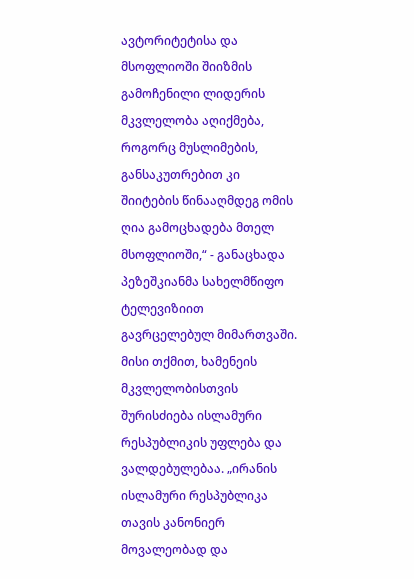ავტორიტეტისა და მსოფლიოში შიიზმის გამოჩენილი ლიდერის მკვლელობა აღიქმება, როგორც მუსლიმების, განსაკუთრებით კი შიიტების წინააღმდეგ ომის ღია გამოცხადება მთელ მსოფლიოში,“ - განაცხადა პეზეშკიანმა სახელმწიფო ტელევიზიით გავრცელებულ მიმართვაში. მისი თქმით, ხამენეის მკვლელობისთვის შურისძიება ისლამური რესპუბლიკის უფლება და ვალდებულებაა. „ირანის ისლამური რესპუბლიკა თავის კანონიერ მოვალეობად და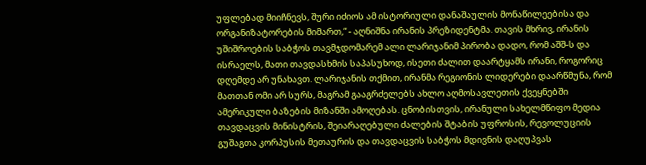უფლებად მიიჩნევს, შური იძიოს ამ ისტორიული დანაშაულის მონაწილეებისა და ორგანიზატორების მიმართ,“ - აღნიშნა ირანის პრეზიდენტმა. თავის მხრივ, ირანის უშიშროების საბჭოს თავმჯდომარემ ალი ლარიჯანიმ პირობა დადო, რომ აშშ-ს და ისრაელს, მათი თავდასხმის საპასუხოდ, ისეთი ძალით დაარტყამს ირანი, როგორიც დღემდე არ უნახავთ. ლარიჯანის თქმით, ირანმა რეგიონის ლიდერები დაარწმუნა, რომ მათთან ომი არ სურს, მაგრამ გააგრძელებს ახლო აღმოსავლეთის ქვეყნებში ამერიკული ბაზების მიზანში ამოღებას. ცნობისთვის, ირანული სახელმწიფო მედია თავდაცვის მინისტრის, შეიარაღებული ძალების შტაბის უფროსის, რევოლუციის გუშაგთა კორპუსის მეთაურის და თავდაცვის საბჭოს მდივნის დაღუპვას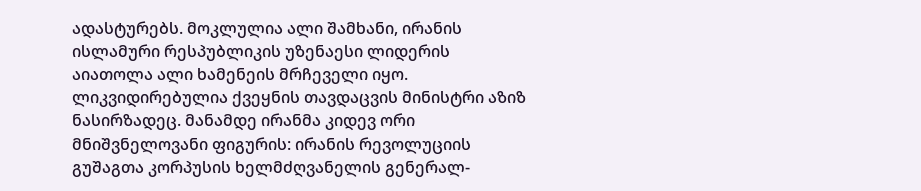ადასტურებს. მოკლულია ალი შამხანი, ირანის ისლამური რესპუბლიკის უზენაესი ლიდერის აიათოლა ალი ხამენეის მრჩეველი იყო. ლიკვიდირებულია ქვეყნის თავდაცვის მინისტრი აზიზ ნასირზადეც. მანამდე ირანმა კიდევ ორი მნიშვნელოვანი ფიგურის: ირანის რევოლუციის გუშაგთა კორპუსის ხელმძღვანელის გენერალ-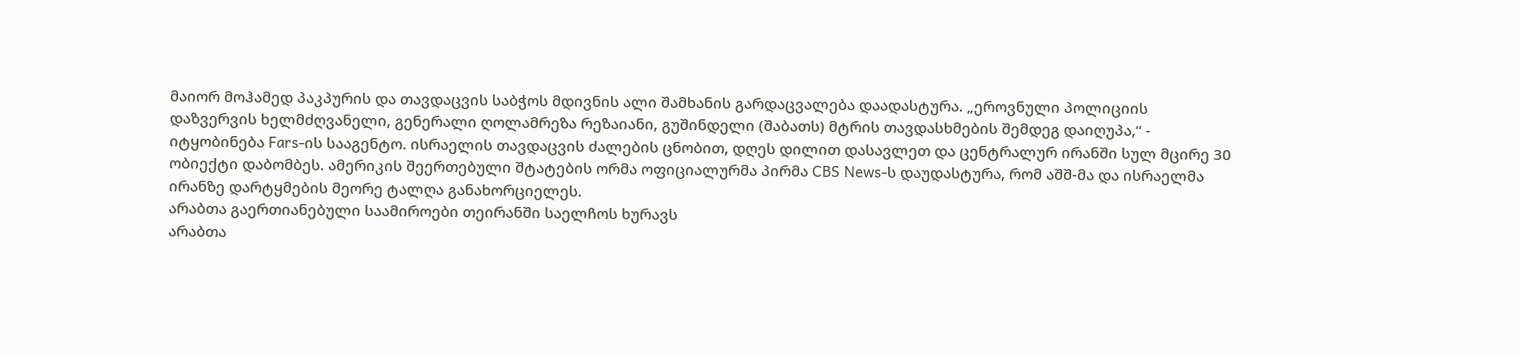მაიორ მოჰამედ პაკპურის და თავდაცვის საბჭოს მდივნის ალი შამხანის გარდაცვალება დაადასტურა. „ეროვნული პოლიციის დაზვერვის ხელმძღვანელი, გენერალი ღოლამრეზა რეზაიანი, გუშინდელი (შაბათს) მტრის თავდასხმების შემდეგ დაიღუპა,“ - იტყობინება Fars-ის სააგენტო. ისრაელის თავდაცვის ძალების ცნობით, დღეს დილით დასავლეთ და ცენტრალურ ირანში სულ მცირე 30 ობიექტი დაბომბეს. ამერიკის შეერთებული შტატების ორმა ოფიციალურმა პირმა CBS News-ს დაუდასტურა, რომ აშშ-მა და ისრაელმა ირანზე დარტყმების მეორე ტალღა განახორციელეს.
არაბთა გაერთიანებული საამიროები თეირანში საელჩოს ხურავს
არაბთა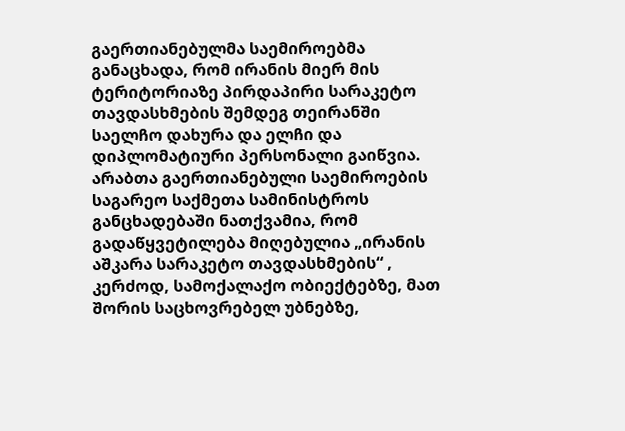გაერთიანებულმა საემიროებმა განაცხადა, რომ ირანის მიერ მის ტერიტორიაზე პირდაპირი სარაკეტო თავდასხმების შემდეგ თეირანში საელჩო დახურა და ელჩი და დიპლომატიური პერსონალი გაიწვია. არაბთა გაერთიანებული საემიროების საგარეო საქმეთა სამინისტროს განცხადებაში ნათქვამია, რომ გადაწყვეტილება მიღებულია „ირანის აშკარა სარაკეტო თავდასხმების“ , კერძოდ, სამოქალაქო ობიექტებზე, მათ შორის საცხოვრებელ უბნებზე,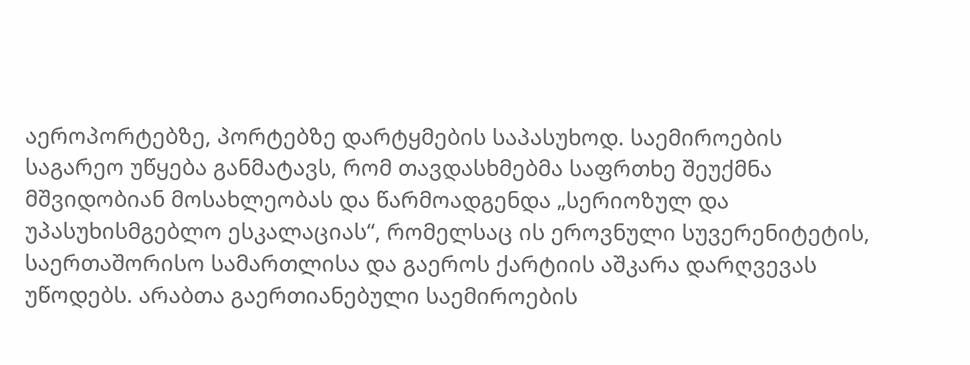აეროპორტებზე, პორტებზე დარტყმების საპასუხოდ. საემიროების საგარეო უწყება განმატავს, რომ თავდასხმებმა საფრთხე შეუქმნა მშვიდობიან მოსახლეობას და წარმოადგენდა „სერიოზულ და უპასუხისმგებლო ესკალაციას“, რომელსაც ის ეროვნული სუვერენიტეტის, საერთაშორისო სამართლისა და გაეროს ქარტიის აშკარა დარღვევას უწოდებს. არაბთა გაერთიანებული საემიროების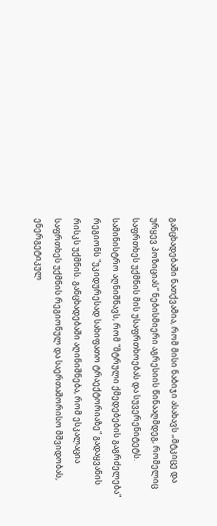განცხადებაში ნათქვამია, რომ მისი ნაბიჯი ასახავს „მტკიცე და ურყევ პოზიციას“ ნებისმიერი აგრესიის წინააღმდეგ, რომელიც საფრთხეს უქმნის მის უსაფრთხოებას და სუვერენიტეტს. სამინისტრო აღნიშნავს, რომ "მტრული ქმედებების გაგრძელება" რეგიონს "უკიდურესად სახიფათო ტრაექტორიაზე" გადაყვანის რისკს უქმნის. განცხადებაში აღინიშნება, რომ ესკალაცია საფრთხეს უქმნის რეგიონულ და საერთაშორისო მშვიდობას, ენერგეტიკულ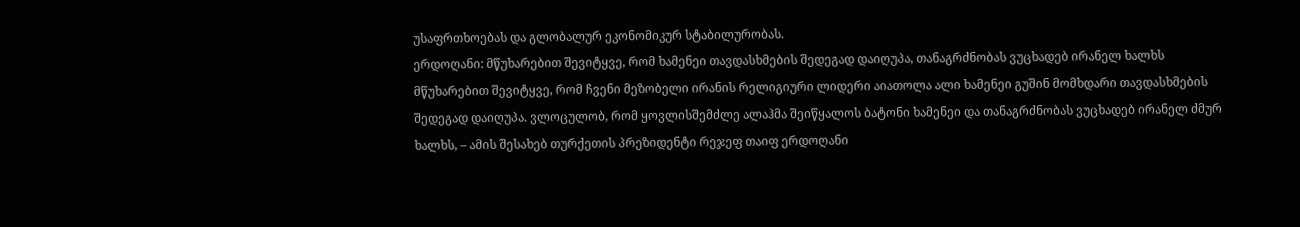უსაფრთხოებას და გლობალურ ეკონომიკურ სტაბილურობას.
ერდოღანი: მწუხარებით შევიტყვე, რომ ხამენეი თავდასხმების შედეგად დაიღუპა, თანაგრძნობას ვუცხადებ ირანელ ხალხს
მწუხარებით შევიტყვე, რომ ჩვენი მეზობელი ირანის რელიგიური ლიდერი აიათოლა ალი ხამენეი გუშინ მომხდარი თავდასხმების შედეგად დაიღუპა. ვლოცულობ, რომ ყოვლისშემძლე ალაჰმა შეიწყალოს ბატონი ხამენეი და თანაგრძნობას ვუცხადებ ირანელ ძმურ ხალხს, – ამის შესახებ თურქეთის პრეზიდენტი რეჯეფ თაიფ ერდოღანი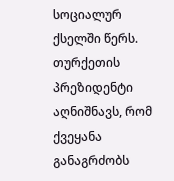სოციალურ ქსელში წერს. თურქეთის პრეზიდენტი აღნიშნავს, რომ ქვეყანა განაგრძობს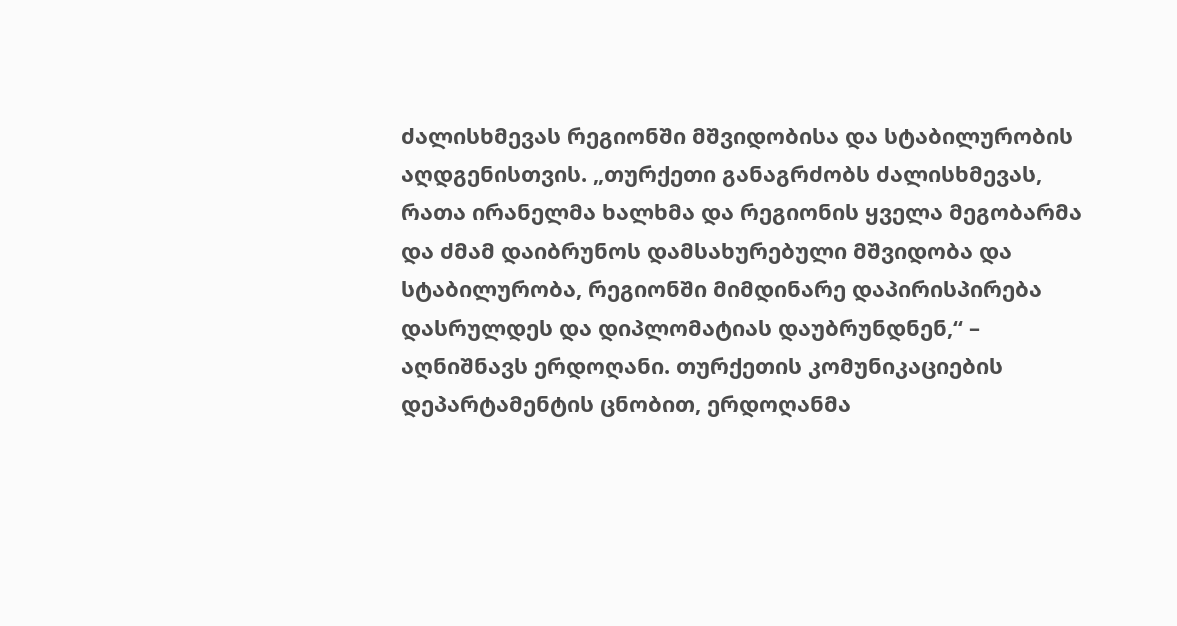ძალისხმევას რეგიონში მშვიდობისა და სტაბილურობის აღდგენისთვის. „თურქეთი განაგრძობს ძალისხმევას, რათა ირანელმა ხალხმა და რეგიონის ყველა მეგობარმა და ძმამ დაიბრუნოს დამსახურებული მშვიდობა და სტაბილურობა, რეგიონში მიმდინარე დაპირისპირება დასრულდეს და დიპლომატიას დაუბრუნდნენ,“ – აღნიშნავს ერდოღანი. თურქეთის კომუნიკაციების დეპარტამენტის ცნობით, ერდოღანმა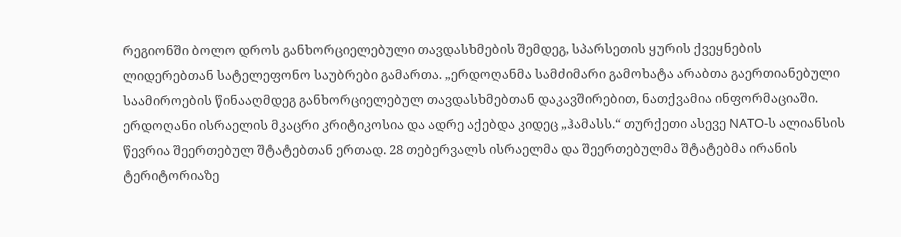რეგიონში ბოლო დროს განხორციელებული თავდასხმების შემდეგ, სპარსეთის ყურის ქვეყნების ლიდერებთან სატელეფონო საუბრები გამართა. „ერდოღანმა სამძიმარი გამოხატა არაბთა გაერთიანებული საამიროების წინააღმდეგ განხორციელებულ თავდასხმებთან დაკავშირებით, ნათქვამია ინფორმაციაში. ერდოღანი ისრაელის მკაცრი კრიტიკოსია და ადრე აქებდა კიდეც „ჰამასს.“ თურქეთი ასევე NATO-ს ალიანსის წევრია შეერთებულ შტატებთან ერთად. 28 თებერვალს ისრაელმა და შეერთებულმა შტატებმა ირანის ტერიტორიაზე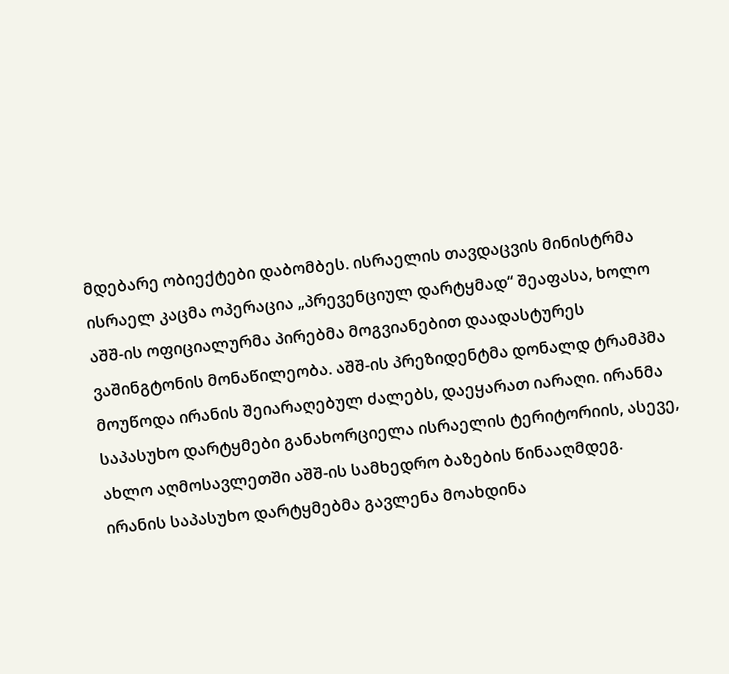მდებარე ობიექტები დაბომბეს. ისრაელის თავდაცვის მინისტრმა ისრაელ კაცმა ოპერაცია „პრევენციულ დარტყმად“ შეაფასა, ხოლო აშშ-ის ოფიციალურმა პირებმა მოგვიანებით დაადასტურეს ვაშინგტონის მონაწილეობა. აშშ-ის პრეზიდენტმა დონალდ ტრამპმა მოუწოდა ირანის შეიარაღებულ ძალებს, დაეყარათ იარაღი. ირანმა საპასუხო დარტყმები განახორციელა ისრაელის ტერიტორიის, ასევე, ახლო აღმოსავლეთში აშშ-ის სამხედრო ბაზების წინააღმდეგ. ირანის საპასუხო დარტყმებმა გავლენა მოახდინა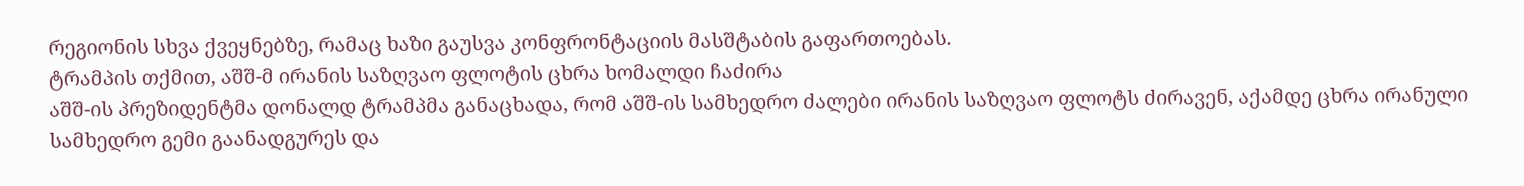რეგიონის სხვა ქვეყნებზე, რამაც ხაზი გაუსვა კონფრონტაციის მასშტაბის გაფართოებას.
ტრამპის თქმით, აშშ-მ ირანის საზღვაო ფლოტის ცხრა ხომალდი ჩაძირა
აშშ-ის პრეზიდენტმა დონალდ ტრამპმა განაცხადა, რომ აშშ-ის სამხედრო ძალები ირანის საზღვაო ფლოტს ძირავენ, აქამდე ცხრა ირანული სამხედრო გემი გაანადგურეს და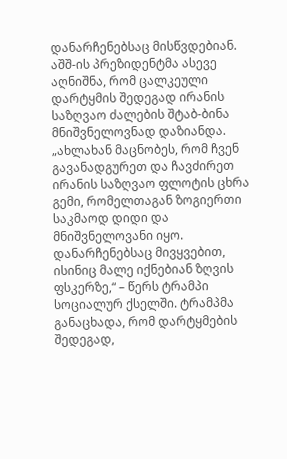დანარჩენებსაც მისწვდებიან. აშშ-ის პრეზიდენტმა ასევე აღნიშნა, რომ ცალკეული დარტყმის შედეგად ირანის საზღვაო ძალების შტაბ-ბინა მნიშვნელოვნად დაზიანდა. „ახლახან მაცნობეს, რომ ჩვენ გავანადგურეთ და ჩავძირეთ ირანის საზღვაო ფლოტის ცხრა გემი, რომელთაგან ზოგიერთი საკმაოდ დიდი და მნიშვნელოვანი იყო. დანარჩენებსაც მივყვებით, ისინიც მალე იქნებიან ზღვის ფსკერზე,“ – წერს ტრამპი სოციალურ ქსელში. ტრამპმა განაცხადა, რომ დარტყმების შედეგად,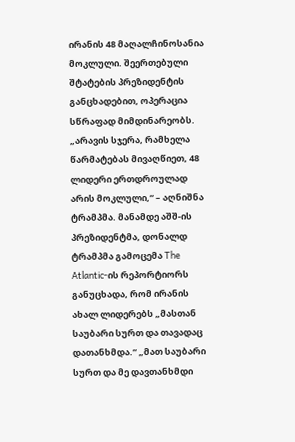ირანის 48 მაღალჩინოსანია მოკლული. შეერთებული შტატების პრეზიდენტის განცხადებით, ოპერაცია სწრაფად მიმდინარეობს. „არავის სჯერა, რამხელა წარმატებას მივაღწიეთ, 48 ლიდერი ერთდროულად არის მოკლული,“ – აღნიშნა ტრამპმა. მანამდე აშშ-ის პრეზიდენტმა, დონალდ ტრამპმა გამოცემა The Atlantic-ის რეპორტიორს განუცხადა, რომ ირანის ახალ ლიდერებს „მასთან საუბარი სურთ და თავადაც დათანხმდა.“ „მათ საუბარი სურთ და მე დავთანხმდი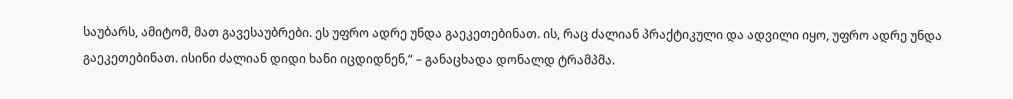საუბარს, ამიტომ, მათ გავესაუბრები. ეს უფრო ადრე უნდა გაეკეთებინათ. ის, რაც ძალიან პრაქტიკული და ადვილი იყო, უფრო ადრე უნდა გაეკეთებინათ. ისინი ძალიან დიდი ხანი იცდიდნენ,“ – განაცხადა დონალდ ტრამპმა.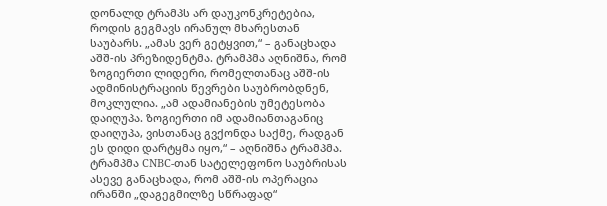დონალდ ტრამპს არ დაუკონკრეტებია, როდის გეგმავს ირანულ მხარესთან საუბარს. „ამას ვერ გეტყვით,“ – განაცხადა აშშ-ის პრეზიდენტმა. ტრამპმა აღნიშნა, რომ ზოგიერთი ლიდერი, რომელთანაც აშშ-ის ადმინისტრაციის წევრები საუბრობდნენ, მოკლულია. „ამ ადამიანების უმეტესობა დაიღუპა. ზოგიერთი იმ ადამიანთაგანიც დაიღუპა, ვისთანაც გვქონდა საქმე, რადგან ეს დიდი დარტყმა იყო,“ – აღნიშნა ტრამპმა. ტრამპმა CNBC-თან სატელეფონო საუბრისას ასევე განაცხადა, რომ აშშ-ის ოპერაცია ირანში „დაგეგმილზე სწრაფად“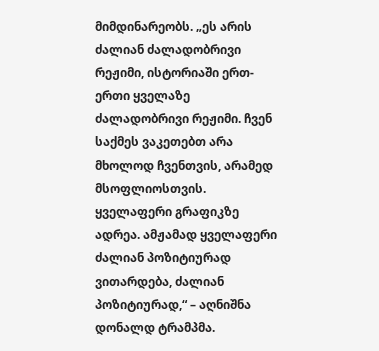მიმდინარეობს. „ეს არის ძალიან ძალადობრივი რეჟიმი, ისტორიაში ერთ-ერთი ყველაზე ძალადობრივი რეჟიმი. ჩვენ საქმეს ვაკეთებთ არა მხოლოდ ჩვენთვის, არამედ მსოფლიოსთვის. ყველაფერი გრაფიკზე ადრეა. ამჟამად ყველაფერი ძალიან პოზიტიურად ვითარდება, ძალიან პოზიტიურად,“ – აღნიშნა დონალდ ტრამპმა.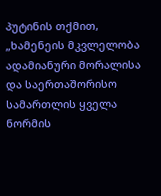პუტინის თქმით, „ხამენეის მკვლელობა ადამიანური მორალისა და საერთაშორისო სამართლის ყველა ნორმის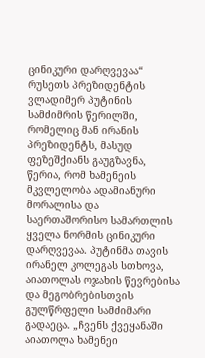ცინიკური დარღვევაა“
რუსეთს პრეზიდენტის ვლადიმერ პუტინის სამძიმრის წერილში, რომელიც მან ირანის პრეზიდენტს, მასუდ ფეზეშქიანს გაუგზავნა, წერია, რომ ხამენეის მკვლელობა ადამიანური მორალისა და საერთაშორისო სამართლის ყველა ნორმის ცინიკური დარღვევაა. პუტინმა თავის ირანელ კოლეგას სთხოვა, აიათოლას ოჯახის წევრებისა და მეგობრებისთვის გულწრფელი სამძიმარი გადაეცა. „ჩვენს ქვეყანაში აიათოლა ხამენეი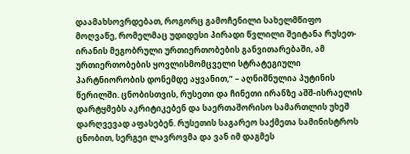დაამახსოვრდებათ, როგორც გამოჩენილი სახელმწიფო მოღვაწე, რომელმაც უდიდესი პირადი წვლილი შეიტანა რუსეთ-ირანის მეგობრული ურთიერთობების განვითარებაში, ამ ურთიერთობების ყოვლისმომცველი სტრატეგიული პარტნიორობის დონემდე აყვანით,“ – აღნიშნულია პუტინის წერილში. ცნობისთვის, რუსეთი და ჩინეთი ირანზე აშშ-ისრაელის დარტყმებს აკრიტიკებენ და საერთაშორისო სამართლის უხეშ დარღვევად აფასებენ. რუსეთის საგარეო საქმეთა სამინისტროს ცნობით, სერგეი ლავროვმა და ვან იმ დაგმეს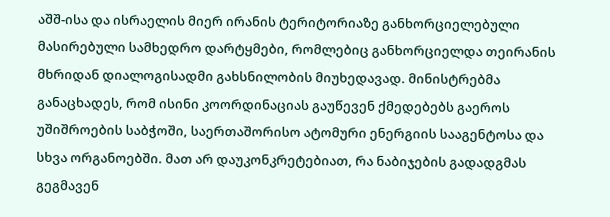აშშ-ისა და ისრაელის მიერ ირანის ტერიტორიაზე განხორციელებული მასირებული სამხედრო დარტყმები, რომლებიც განხორციელდა თეირანის მხრიდან დიალოგისადმი გახსნილობის მიუხედავად. მინისტრებმა განაცხადეს, რომ ისინი კოორდინაციას გაუწევენ ქმედებებს გაეროს უშიშროების საბჭოში, საერთაშორისო ატომური ენერგიის სააგენტოსა და სხვა ორგანოებში. მათ არ დაუკონკრეტებიათ, რა ნაბიჯების გადადგმას გეგმავენ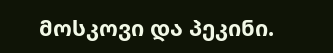მოსკოვი და პეკინი.